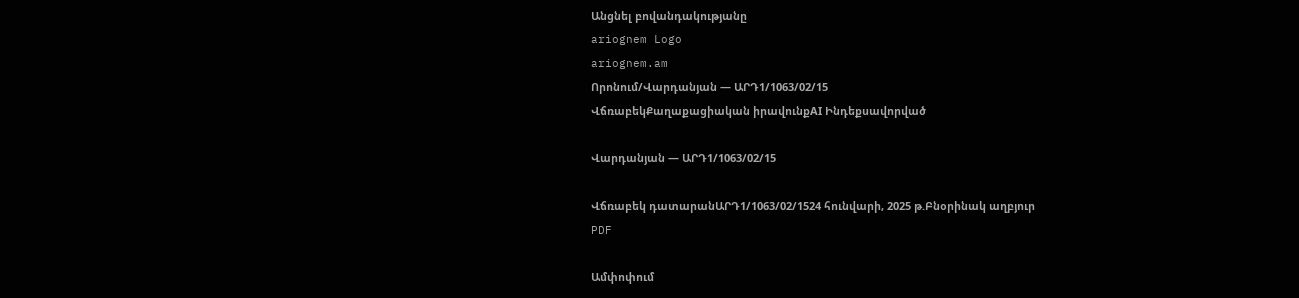Անցնել բովանդակությանը
ariognem Logo
ariognem.am
Որոնում/Վարդանյան — ԱՐԴ1/1063/02/15
ՎճռաբեկՔաղաքացիական իրավունքAI Ինդեքսավորված

Վարդանյան — ԱՐԴ1/1063/02/15

Վճռաբեկ դատարանԱՐԴ1/1063/02/1524 հունվարի, 2025 թ.Բնօրինակ աղբյուր
PDF

Ամփոփում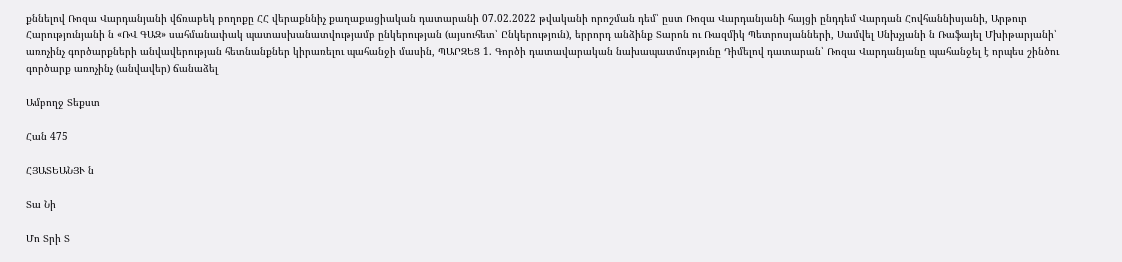քննելով Ռոզա Վարդանյանի վճռաբեկ բողոքը ՀՀ վերաքննիչ քաղաքացիական դատարանի 07.02.2022 թվականի որոշման դեմ՝ ըստ Ռոզա Վարդանյանի հայցի ընդդեմ Վարդան Հովհաննիսյանի, Արթուր Հարությունյանի ն «ՌՎ ԳԱԶ» սահմանափակ պատասխանատվությամբ ընկերության (այսուհետ՝ Ընկերություն), երրորդ անձինք Տարոն ու Ռազմիկ Պետրոսյանների, Սամվել Սնխչյանի ն Ռաֆայել Մխիթարյանի՝ առոչինչ գործարքների անվավերության հետնանքներ կիրառելու պահանջի մասին, ՊԱՐԶԵՑ 1. Գործի դատավարական նախապատմությունը Դիմելով դատարան՝ Ռոզա Վարդանյանը պահանջել է որպես շինծու գործարք առոչինչ (անվավեր) ճանաձել

Ամբողջ Տեքստ

Հան 475

ՀՅԱՏԵԱՆՅՒ ն

Տա Նի

Մո Տրի Տ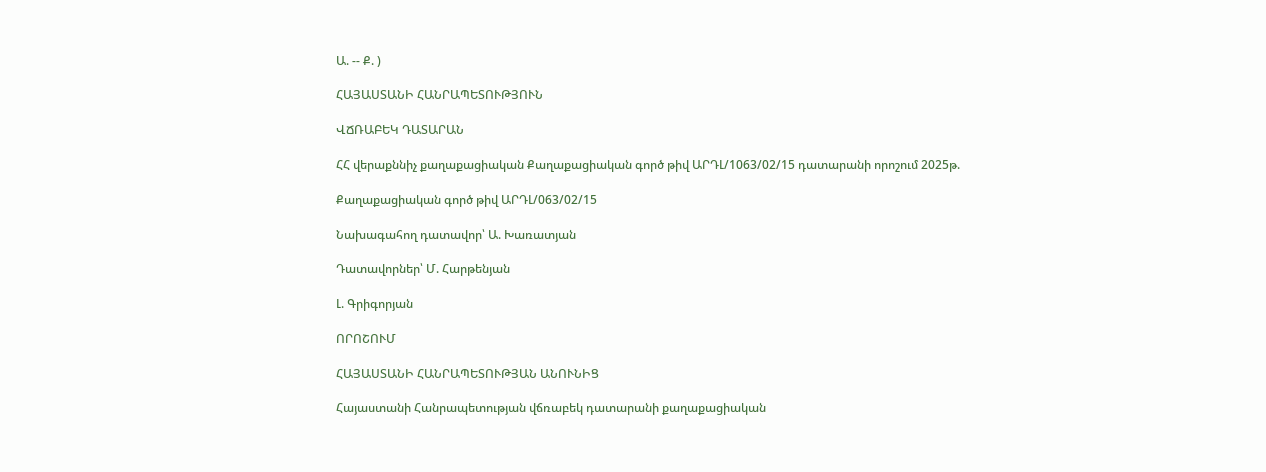Ա. -- Ք. )

ՀԱՅԱՍՏԱՆԻ ՀԱՆՐԱՊԵՏՈՒԹՅՈՒՆ

ՎՃՌԱԲԵԿ ԴԱՏԱՐԱՆ

ՀՀ վերաքննիչ քաղաքացիական Քաղաքացիական գործ թիվ ԱՐԴԼ/1063/02/15 դատարանի որոշում 2025թ.

Քաղաքացիական գործ թիվ ԱՐԴԼ/063/02/15

Նախագահող դատավոր՝ Ա. Խառատյան

Դատավորներ՝ Մ. Հարթենյան

Լ. Գրիգորյան

ՈՐՈՇՈՒՄ

ՀԱՅԱՍՏԱՆԻ ՀԱՆՐԱՊԵՏՈՒԹՅԱՆ ԱՆՈՒՆԻՑ

Հայաստանի Հանրապետության վճռաբեկ դատարանի քաղաքացիական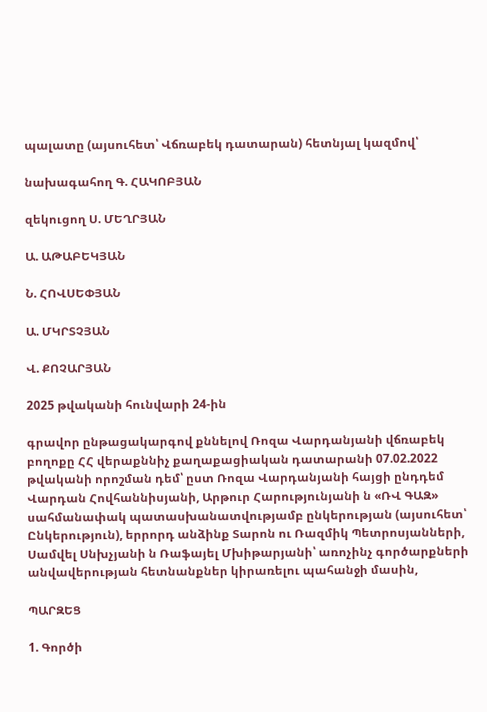պալատը (այսուհետ՝ Վճռաբեկ դատարան) հետնյալ կազմով՝

նախագահող Գ. ՀԱԿՈԲՅԱՆ

զեկուցող Ս. ՄԵՂՐՅԱՆ

Ա. ԱԹԱԲԵԿՅԱՆ

Ն. ՀՈՎՍԵՓՅԱՆ

Ա. ՄԿՐՏՉՅԱՆ

Վ. ՔՈՉԱՐՅԱՆ

2025 թվականի հունվարի 24-ին

գրավոր ընթացակարգով քննելով Ռոզա Վարդանյանի վճռաբեկ բողոքը ՀՀ վերաքննիչ քաղաքացիական դատարանի 07.02.2022 թվականի որոշման դեմ՝ ըստ Ռոզա Վարդանյանի հայցի ընդդեմ Վարդան Հովհաննիսյանի, Արթուր Հարությունյանի ն «ՌՎ ԳԱԶ» սահմանափակ պատասխանատվությամբ ընկերության (այսուհետ՝ Ընկերություն), երրորդ անձինք Տարոն ու Ռազմիկ Պետրոսյանների, Սամվել Սնխչյանի ն Ռաֆայել Մխիթարյանի՝ առոչինչ գործարքների անվավերության հետնանքներ կիրառելու պահանջի մասին,

ՊԱՐԶԵՑ

1. Գործի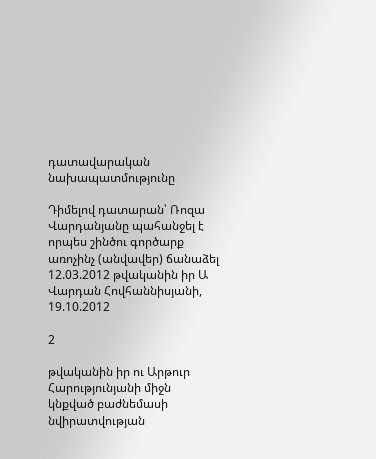դատավարական նախապատմությունը

Դիմելով դատարան՝ Ռոզա Վարդանյանը պահանջել է որպես շինծու գործարք առոչինչ (անվավեր) ճանաձել 12.03.2012 թվականին իր Ա Վարդան Հովհաննիսյանի, 19.10.2012

2

թվականին իր ու Արթուր Հարությունյանի միջն կնքված բաժնեմասի նվիրատվության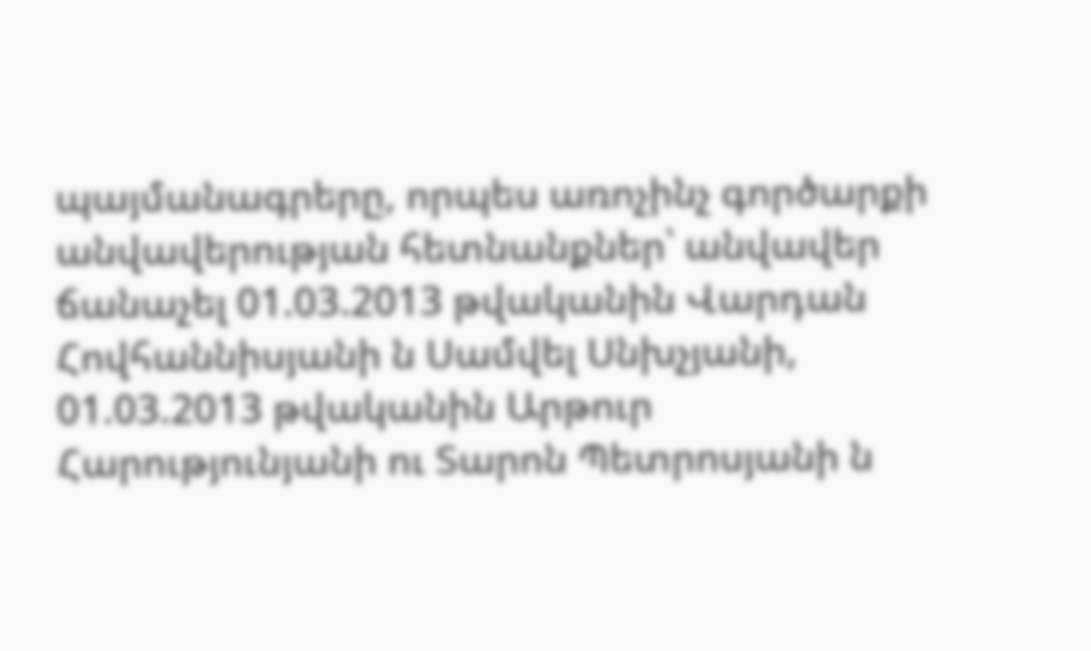պայմանագրերը, որպես առոչինչ գործարքի անվավերության հետնանքներ՝ անվավեր ճանաչել 01.03.2013 թվականին Վարդան Հովհաննիսյանի ն Սամվել Սնխչյանի, 01.03.2013 թվականին Արթուր Հարությունյանի ու Տարոն Պետրոսյանի ն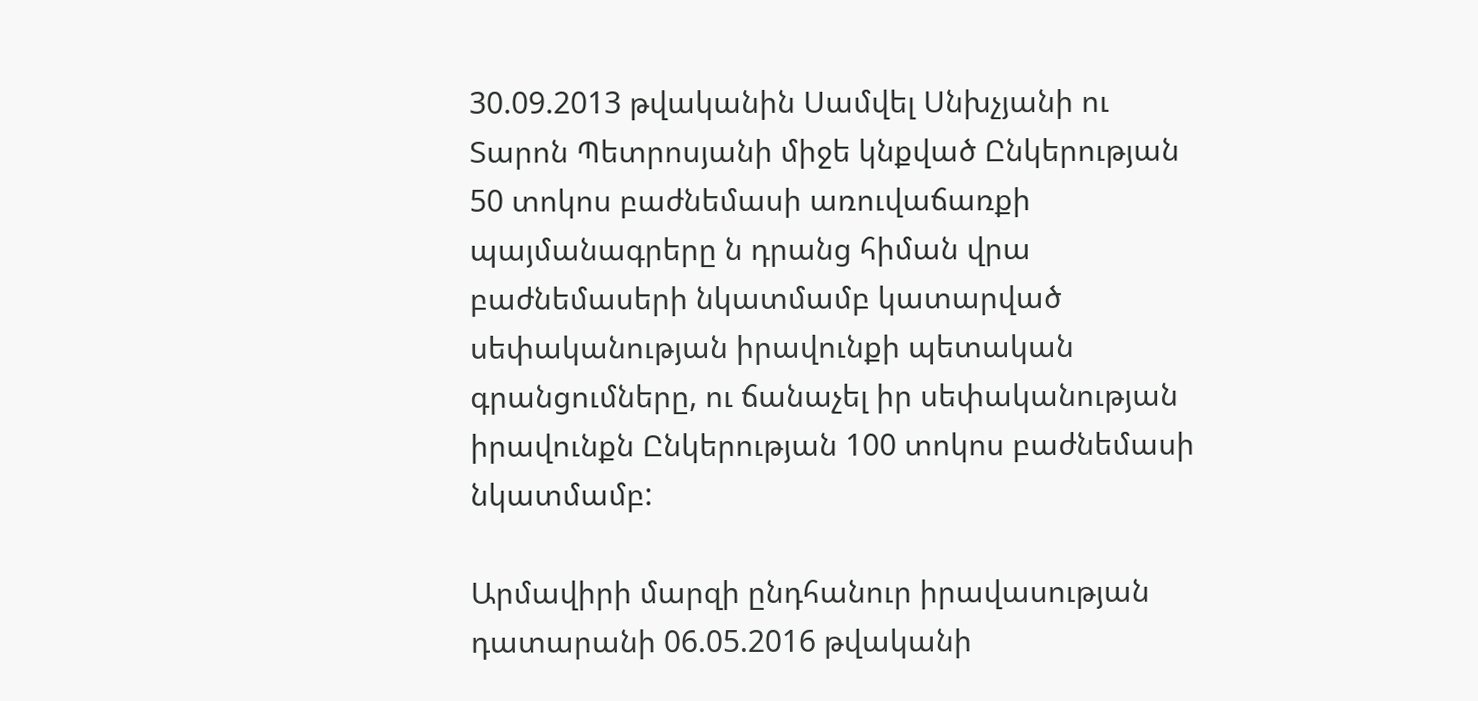30.09.2013 թվականին Սամվել Սնխչյանի ու Տարոն Պետրոսյանի միջե կնքված Ընկերության 50 տոկոս բաժնեմասի առուվաճառքի պայմանագրերը ն դրանց հիման վրա բաժնեմասերի նկատմամբ կատարված սեփականության իրավունքի պետական գրանցումները, ու ճանաչել իր սեփականության իրավունքն Ընկերության 100 տոկոս բաժնեմասի նկատմամբ:

Արմավիրի մարզի ընդհանուր իրավասության դատարանի 06.05.2016 թվականի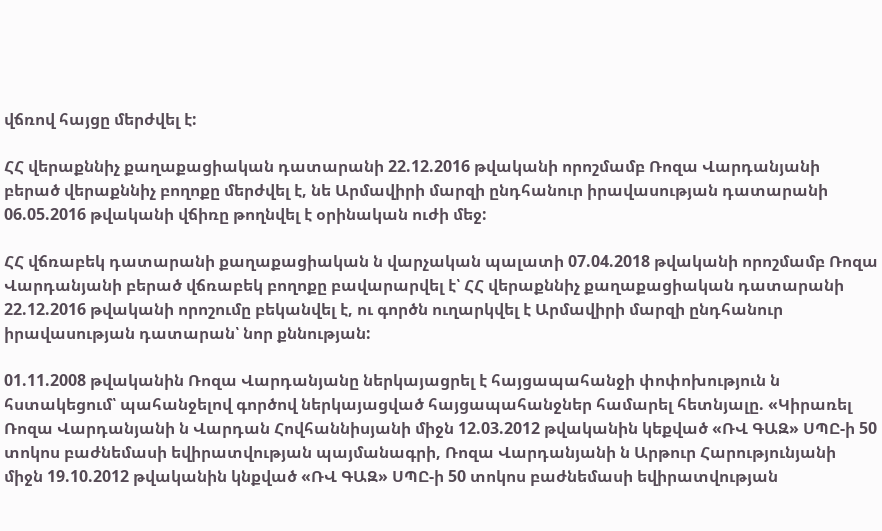վճռով հայցը մերժվել է:

ՀՀ վերաքննիչ քաղաքացիական դատարանի 22.12.2016 թվականի որոշմամբ Ռոզա Վարդանյանի բերած վերաքննիչ բողոքը մերժվել է, նե Արմավիրի մարզի ընդհանուր իրավասության դատարանի 06.05.2016 թվականի վճիռը թողնվել է օրինական ուժի մեջ:

ՀՀ վճռաբեկ դատարանի քաղաքացիական ն վարչական պալատի 07.04.2018 թվականի որոշմամբ Ռոզա Վարդանյանի բերած վճռաբեկ բողոքը բավարարվել է՝ ՀՀ վերաքննիչ քաղաքացիական դատարանի 22.12.2016 թվականի որոշումը բեկանվել է, ու գործն ուղարկվել է Արմավիրի մարզի ընդհանուր իրավասության դատարան՝ նոր քննության:

01.11.2008 թվականին Ռոզա Վարդանյանը ներկայացրել է հայցապահանջի փոփոխություն ն հստակեցում՝ պահանջելով գործով ներկայացված հայցապահանջներ համարել հետնյալը. «Կիրառել Ռոզա Վարդանյանի ն Վարդան Հովհաննիսյանի միջն 12.03.2012 թվականին կեքված «ՌՎ ԳԱԶ» ՍՊԸ-ի 50 տոկոս բաժնեմասի եվիրատվության պայմանագրի, Ռոզա Վարդանյանի ն Արթուր Հարությունյանի միջն 19.10.2012 թվականին կնքված «ՌՎ ԳԱԶ» ՍՊԸ-ի 50 տոկոս բաժնեմասի եվիրատվության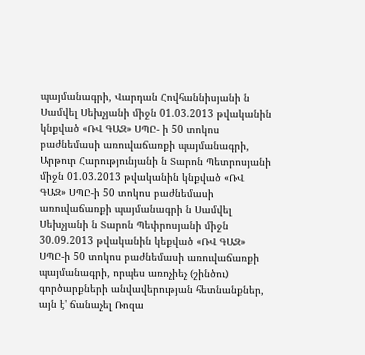պայմանագրի, Վարդան Հովհաննիսյանի ն Սամվել Սեխչյանի միջն 01.03.2013 թվականին կնքված «ՌՎ ԳԱԶ» ՍՊԸ- ի 50 տոկոս բաժնեմասի առուվաճառքի պայմանագրի, Արթուր Հարությունյանի ն Տարոն Պետրոսյանի միջն 01.03.2013 թվականին կնքված «ՌՎ ԳԱԶ» ՍՊԸ-ի 50 տոկոս բաժնեմասի առուվաճառքի պայմանագրի ն Սամվել Սեխչյանի ն Տարոն Պեփրոսյանի միջն 30.09.2013 թվականին կեքված «ՌՎ ԳԱԶ» ՍՊԸ-ի 50 տոկոս բաժնեմասի առուվաճառքի պայմանագրի, որպես առոչիեչ (շինծու) գործարքների անվավերության հետնանքներ, այն է' ճանաչել Ռոզա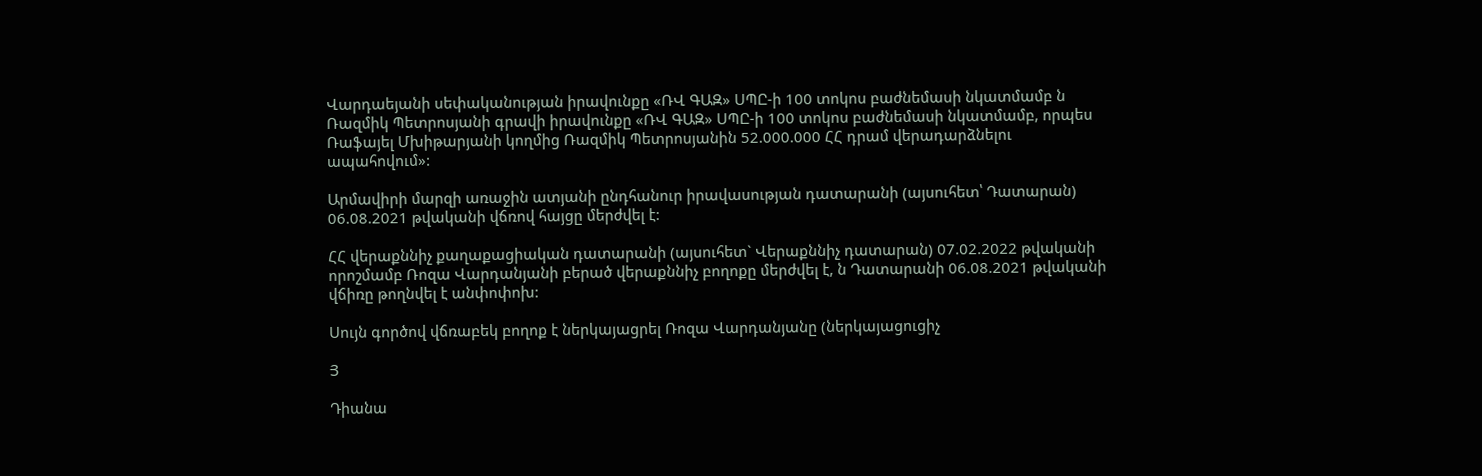Վարդաեյանի սեփականության իրավունքը «ՌՎ ԳԱԶ» ՍՊԸ-ի 100 տոկոս բաժնեմասի նկատմամբ ն Ռազմիկ Պետրոսյանի գրավի իրավունքը «ՌՎ ԳԱԶ» ՍՊԸ-ի 100 տոկոս բաժնեմասի նկատմամբ, որպես Ռաֆայել Մխիթարյանի կողմից Ռազմիկ Պետրոսյանին 52.000.000 ՀՀ դրամ վերադարձնելու ապահովում»:

Արմավիրի մարզի առաջին ատյանի ընդհանուր իրավասության դատարանի (այսուհետ՝ Դատարան) 06.08.2021 թվականի վճռով հայցը մերժվել է:

ՀՀ վերաքննիչ քաղաքացիական դատարանի (այսուհետ` Վերաքննիչ դատարան) 07.02.2022 թվականի որոշմամբ Ռոզա Վարդանյանի բերած վերաքննիչ բողոքը մերժվել է, ն Դատարանի 06.08.2021 թվականի վճիռը թողնվել է անփոփոխ:

Սույն գործով վճռաբեկ բողոք է ներկայացրել Ռոզա Վարդանյանը (ներկայացուցիչ

Յ

Դիանա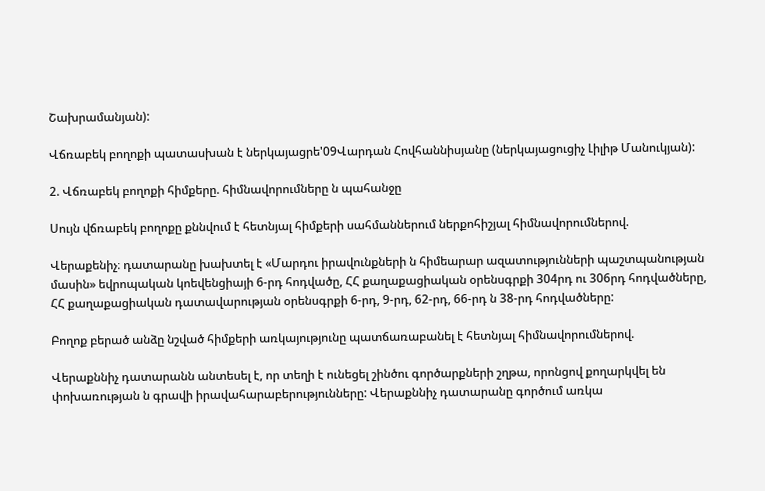Շախրամանյան):

Վճռաբեկ բողոքի պատասխան է ներկայացրե'09Վարդան Հովհաննիսյանը (ներկայացուցիչ Լիլիթ Մանուկյան):

2. Վճռաբեկ բողոքի հիմքերը. հիմնավորումները ն պահանջը

Սույն վճռաբեկ բողոքը քննվում է հետնյալ հիմքերի սահմաններում ներքոհիշյալ հիմնավորումներով.

Վերաքենիչ։ դատարանը խախտել է «Մարդու իրավունքների ն հիմեարար ազատությունների պաշտպանության մասին» եվրոպական կոեվենցիայի 6-րդ հոդվածը, ՀՀ քաղաքացիական օրենսգրքի 304րդ ու 306րդ հոդվածները, ՀՀ քաղաքացիական դատավարության օրենսգրքի 6-րդ, 9-րդ, 62-րդ, 66-րդ ն 38-րդ հոդվածները:

Բողոք բերած անձը նշված հիմքերի առկայությունը պատճառաբանել է հետնյալ հիմնավորումներով.

Վերաքննիչ դատարանն անտեսել է, որ տեղի է ունեցել շինծու գործարքների շղթա, որոնցով քողարկվել են փոխառության ն գրավի իրավահարաբերությունները: Վերաքննիչ դատարանը գործում առկա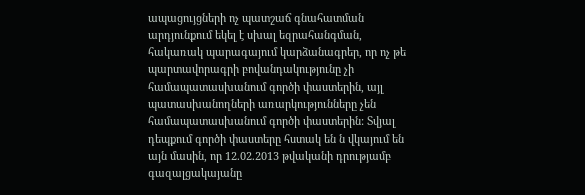ապացույցների ոչ պատշաճ գնահատման արդյունքում եկել է սխալ եզրահանգման, հակառակ պարագայում կարձանագրեր, որ ոչ թե պարտավորագրի բովանդակությունը չի համապատասխանում գործի փաստերին, այլ պատասխանողների առարկությունները չեն համապատասխանում գործի փաստերին: Տվյալ դեպքում գործի փաստերը հստակ են ն վկայում են այն մասին, որ 12.02.2013 թվականի դրությամբ գազալցակայանը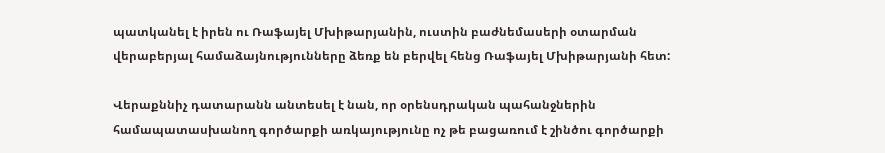պատկանել է իրեն ու Ռաֆայել Մխիթարյանին, ուստին բաժնեմասերի օտարման վերաբերյալ համաձայնությունները ձեռք են բերվել հենց Ռաֆայել Մխիթարյանի հետ:

Վերաքննիչ դատարանն անտեսել է նան, որ օրենսդրական պահանջներին համապատասխանող գործարքի առկայությունը ոչ թե բացառում է շինծու գործարքի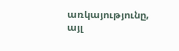առկայությունը, այլ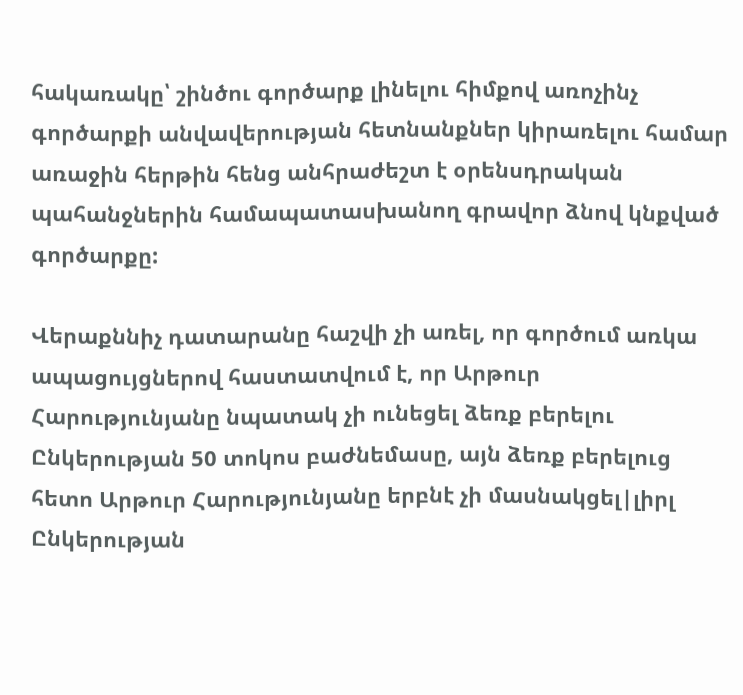հակառակը՝ շինծու գործարք լինելու հիմքով առոչինչ գործարքի անվավերության հետնանքներ կիրառելու համար առաջին հերթին հենց անհրաժեշտ է օրենսդրական պահանջներին համապատասխանող գրավոր ձնով կնքված գործարքը:

Վերաքննիչ դատարանը հաշվի չի առել, որ գործում առկա ապացույցներով հաստատվում է, որ Արթուր Հարությունյանը նպատակ չի ունեցել ձեռք բերելու Ընկերության 50 տոկոս բաժնեմասը, այն ձեռք բերելուց հետո Արթուր Հարությունյանը երբնէ չի մասնակցել|լիրլ Ընկերության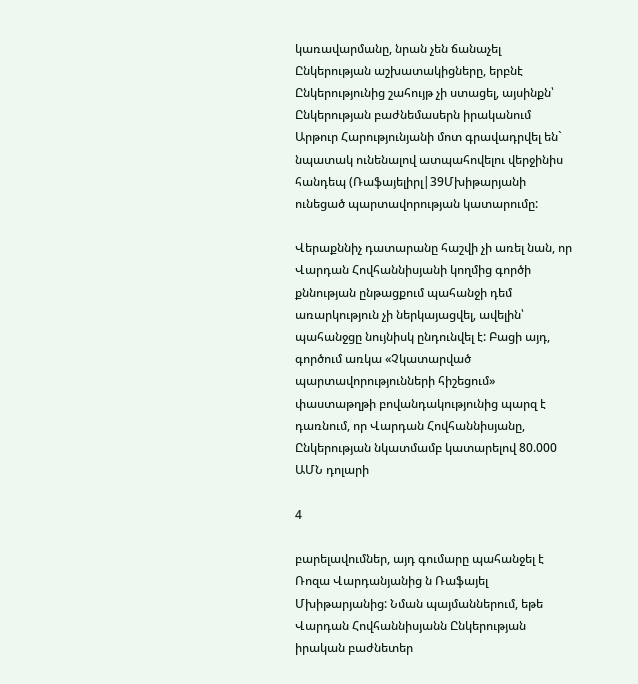կառավարմանը, նրան չեն ճանաչել Ընկերության աշխատակիցները, երբնէ Ընկերությունից շահույթ չի ստացել, այսինքն՝ Ընկերության բաժնեմասերն իրականում Արթուր Հարությունյանի մոտ գրավադրվել են` նպատակ ունենալով ատպահովելու վերջինիս հանդեպ (Ռաֆայելիրլ|39Մխիթարյանի ունեցած պարտավորության կատարումը:

Վերաքննիչ դատարանը հաշվի չի առել նան, որ Վարդան Հովհաննիսյանի կողմից գործի քննության ընթացքում պահանջի դեմ առարկություն չի ներկայացվել, ավելին՝ պահանջցը նույնիսկ ընդունվել է: Բացի այդ, գործում առկա «Չկատարված պարտավորությունների հիշեցում» փաստաթղթի բովանդակությունից պարզ է դառնում, որ Վարդան Հովհաննիսյանը, Ընկերության նկատմամբ կատարելով 80.000 ԱՄՆ դոլարի

4

բարելավումներ, այդ գումարը պահանջել է Ռոզա Վարդանյանից ն Ռաֆայել Մխիթարյանից: Նման պայմաններում, եթե Վարդան Հովհաննիսյանն Ընկերության իրական բաժնետեր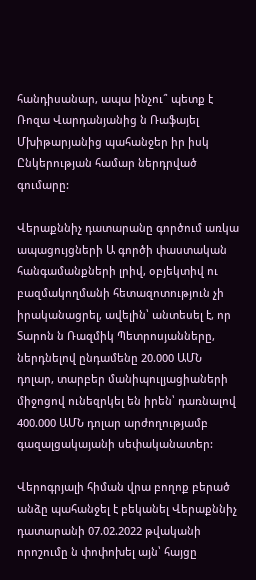հանդիսանար, ապա ինչու՞ պետք է Ռոզա Վարդանյանից ն Ռաֆայել Մխիթարյանից պահանջեր իր իսկ Ընկերության համար ներդրված գումարը:

Վերաքննիչ դատարանը գործում առկա ապացույցների Ա գործի փաստական հանգամանքների լրիվ, օբյեկտիվ ու բազմակողմանի հետազոտություն չի իրականացրել, ավելին՝ անտեսել է, որ Տարոն ն Ռազմիկ Պետրոսյանները, ներդնելով ընդամենը 20.000 ԱՄՆ դոլար, տարբեր մանիպուլյացիաների միջոցով ունեզրկել են իրեն՝ դառնալով 400.000 ԱՄՆ դոլար արժողությամբ գազալցակայանի սեփականատեր:

Վերոգրյալի հիման վրա բողոք բերած անձը պահանջել է բեկանել Վերաքննիչ դատարանի 07.02.2022 թվականի որոշումը ն փոփոխել այն՝ հայցը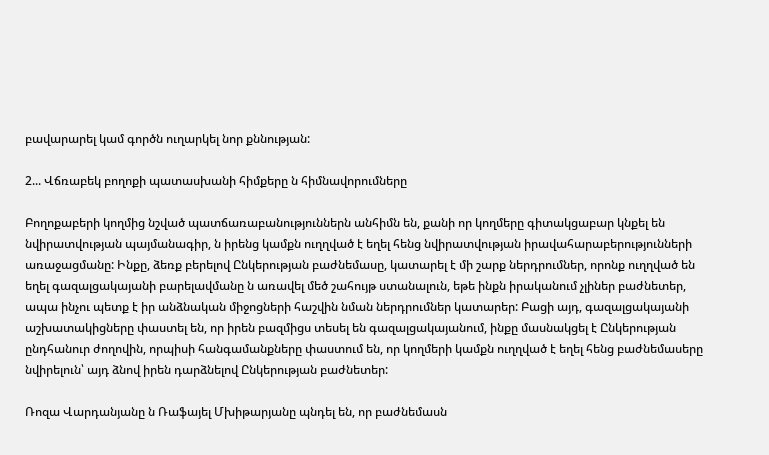բավարարել կամ գործն ուղարկել նոր քննության:

2... Վճռաբեկ բողոքի պատասխանի հիմքերը ն հիմնավորումները

Բողոքաբերի կողմից նշված պատճառաբանություններն անհիմն են, քանի որ կողմերը գիտակցաբար կնքել են նվիրատվության պայմանագիր, ն իրենց կամքն ուղղված է եղել հենց նվիրատվության իրավահարաբերությունների առաջացմանը: Ինքը, ձեռք բերելով Ընկերության բաժնեմասը, կատարել է մի շարք ներդրումներ, որոնք ուղղված են եղել գազալցակայանի բարելավմանը ն առավել մեծ շահույթ ստանալուն, եթե ինքն իրականում չլիներ բաժնետեր, ապա ինչու պետք է իր անձնական միջոցների հաշվին նման ներդրումներ կատարեր: Բացի այդ, գազալցակայանի աշխատակիցները փաստել են, որ իրեն բազմիցս տեսել են գազալցակայանում, ինքը մասնակցել է Ընկերության ընդհանուր ժողովին, որպիսի հանգամանքները փաստում են, որ կողմերի կամքն ուղղված է եղել հենց բաժնեմասերը նվիրելուն՝ այդ ձնով իրեն դարձնելով Ընկերության բաժնետեր:

Ռոզա Վարդանյանը ն Ռաֆայել Մխիթարյանը պնդել են, որ բաժնեմասն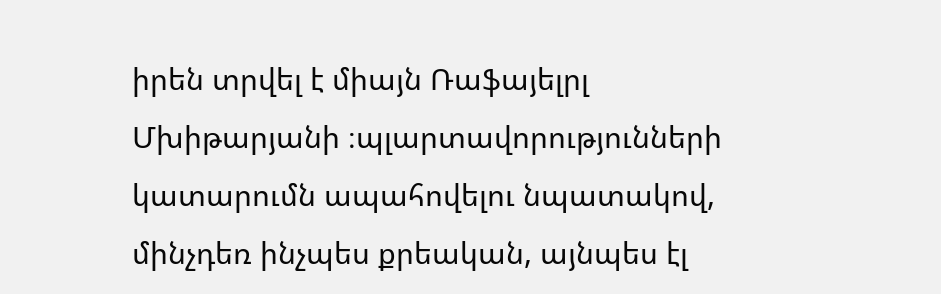իրեն տրվել է միայն Ռաֆայելրլ Մխիթարյանի ։պլարտավորությունների կատարումն ապահովելու նպատակով, մինչդեռ ինչպես քրեական, այնպես էլ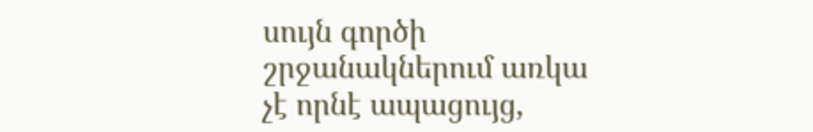սույն գործի շրջանակներում առկա չէ որնէ ապացույց,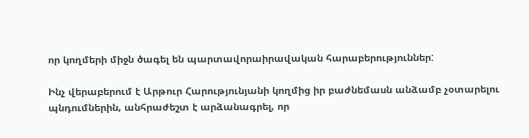որ կողմերի միջն ծագել են պարտավորաիրավական հարաբերություններ:

Ինչ վերաբերում է Արթուր Հարությունյանի կողմից իր բաժնեմասն անձամբ չօտարելու պնդումներին, անհրաժեշտ է արձանագրել, որ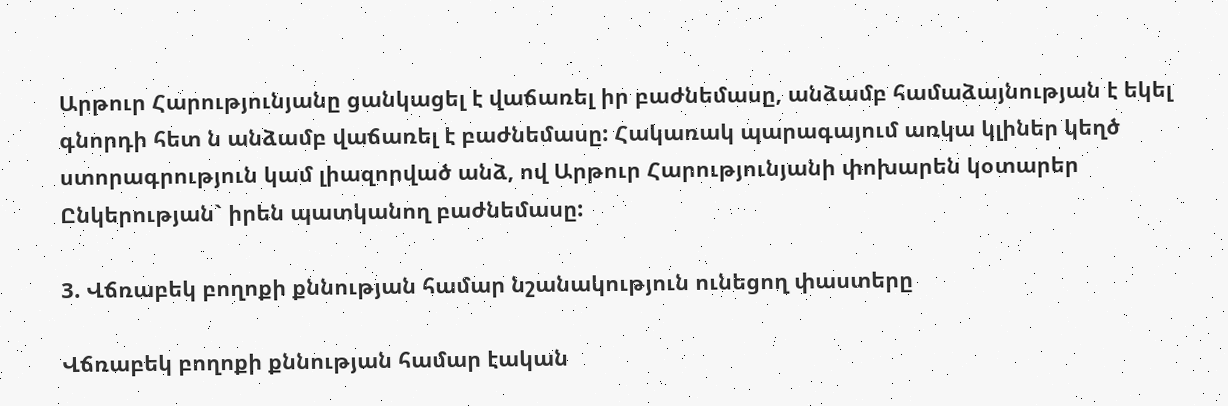Արթուր Հարությունյանը ցանկացել է վաճառել իր բաժնեմասը, անձամբ համաձայնության է եկել գնորդի հետ ն անձամբ վաճառել է բաժնեմասը: Հակառակ պարագայում առկա կլիներ կեղծ ստորագրություն կամ լիազորված անձ, ով Արթուր Հարությունյանի փոխարեն կօտարեր Ընկերության` իրեն պատկանող բաժնեմասը:

3. Վճռաբեկ բողոքի քննության համար նշանակություն ունեցող փաստերը

Վճռաբեկ բողոքի քննության համար էական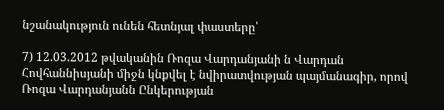նշանակություն ունեն հետնյալ փաստերը՝

7) 12.03.2012 թվականին Ռոզա Վարդանյանի ն Վարդան Հովհաննիսյանի միջն կնքվել է նվիրատվության պայմանագիր, որով Ռոզա Վարդանյանն Ընկերության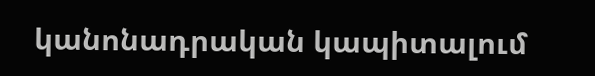կանոնադրական կապիտալում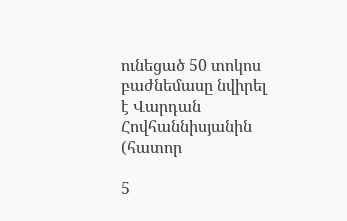ունեցած 50 տոկոս բաժնեմասը նվիրել է Վարդան Հովհաննիսյանին (հատոր

5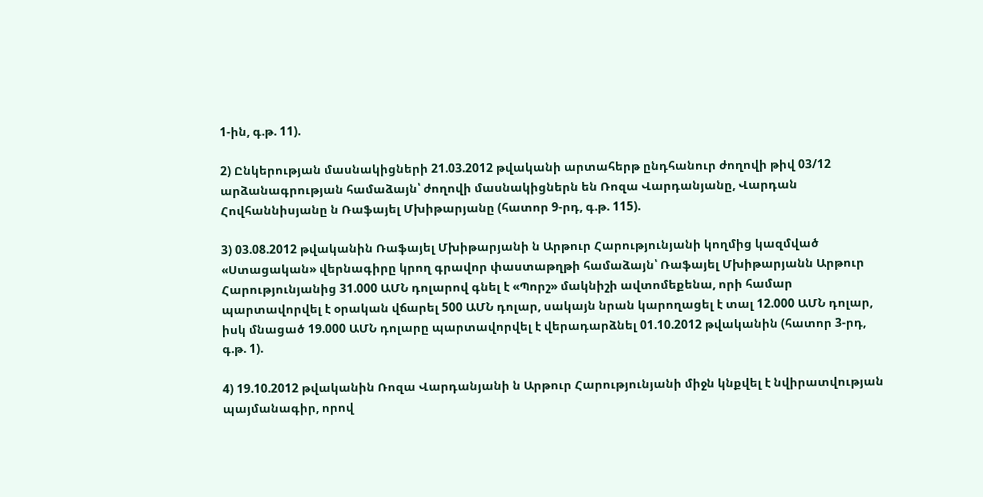1-ին, գ.թ. 11).

2) Ընկերության մասնակիցների 21.03.2012 թվականի արտահերթ ընդհանուր ժողովի թիվ 03/12 արձանագրության համաձայն՝ ժողովի մասնակիցներն են Ռոզա Վարդանյանը, Վարդան Հովհաննիսյանը ն Ռաֆայել Մխիթարյանը (հատոր 9-րդ, գ.թ. 115).

3) 03.08.2012 թվականին Ռաֆայել Մխիթարյանի ն Արթուր Հարությունյանի կողմից կազմված «Ստացական» վերնագիրը կրող գրավոր փաստաթղթի համաձայն՝ Ռաֆայել Մխիթարյանն Արթուր Հարությունյանից 31.000 ԱՄՆ դոլարով գնել է «Պորշ» մակնիշի ավտոմեքենա, որի համար պարտավորվել է օրական վճարել 500 ԱՄՆ դոլար, սակայն նրան կարողացել է տալ 12.000 ԱՄՆ դոլար, իսկ մնացած 19.000 ԱՄՆ դոլարը պարտավորվել է վերադարձնել 01.10.2012 թվականին (հատոր 3-րդ, գ.թ. 1).

4) 19.10.2012 թվականին Ռոզա Վարդանյանի ն Արթուր Հարությունյանի միջն կնքվել է նվիրատվության պայմանագիր, որով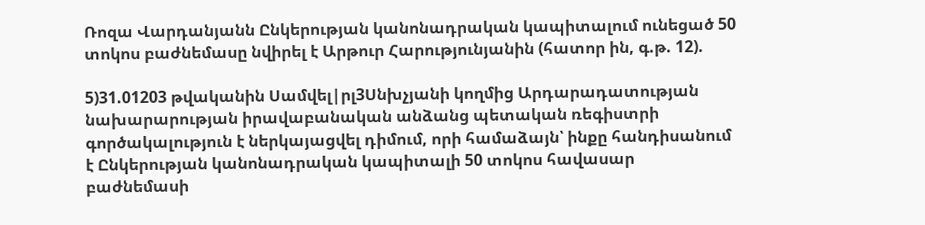Ռոզա Վարդանյանն Ընկերության կանոնադրական կապիտալում ունեցած 50 տոկոս բաժնեմասը նվիրել է Արթուր Հարությունյանին (հատոր ին, գ.թ. 12).

5)31.01203 թվականին Սամվել|րլ3Սնխչյանի կողմից Արդարադատության նախարարության իրավաբանական անձանց պետական ռեգիստրի գործակալություն է ներկայացվել դիմում, որի համաձայն՝ ինքը հանդիսանում է Ընկերության կանոնադրական կապիտալի 50 տոկոս հավասար բաժնեմասի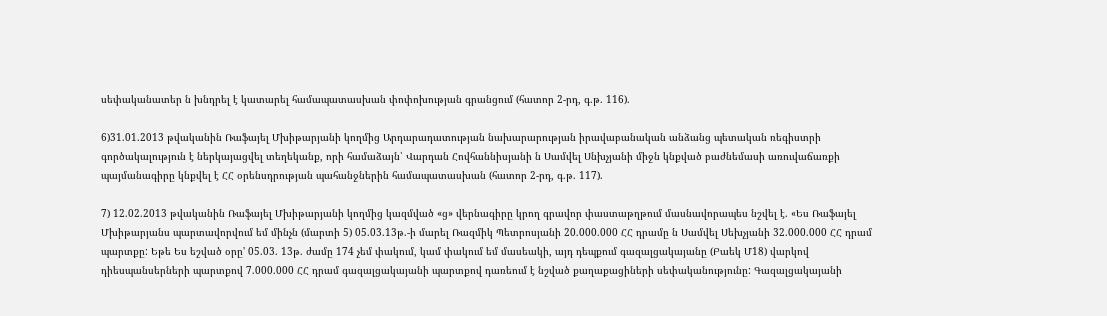սեփականատեր ն խնդրել է կատարել համապատասխան փոփոխության գրանցում (հատոր 2-րդ, գ.թ. 116).

6)31.01.2013 թվականին Ռաֆայել Մխիթարյանի կողմից Արդարադատության նախարարության իրավաբանական անձանց պետական ռեգիստրի գործակալություն է ներկայացվել տեղեկանք, որի համաձայն՝ Վարդան Հովհաննիսյանի ն Սամվել Սնխչյանի միջն կնքված բաժնեմասի առուվաճառքի պայմանագիրը կնքվել է ՀՀ օրենսդրության պահանջներին համապատասխան (հատոր 2-րդ, գ.թ. 117).

7) 12.02.2013 թվականին Ռաֆայել Մխիթարյանի կողմից կազմված «ց» վերնագիրը կրող գրավոր փաստաթղթում մասնավորապես նշվել է. «Ես Ռաֆայել Մխիթարյանս պարտավորվում եմ մինչն (մարտի 5) 05.03.13թ.-ի մարել Ռազմիկ Պետրոսյանի 20.000.000 ՀՀ դրամը ն Սամվել Սեխչյանի 32.000.000 ՀՀ դրամ պարտքը: Եթե Ես եշված օրը' 05.03. 13թ. ժամը 174 չեմ փակում, կամ փակում եմ մասեակի, այդ դեպքում գազալցակայանը (Բաեկ Մ18) վարկով դիեսպանսերների պարտքով 7.000.000 ՀՀ դրամ գազալցակայանի պարտքով դառեում է նշված քաղաքացիների սեփականությունը: Գազալցակայանի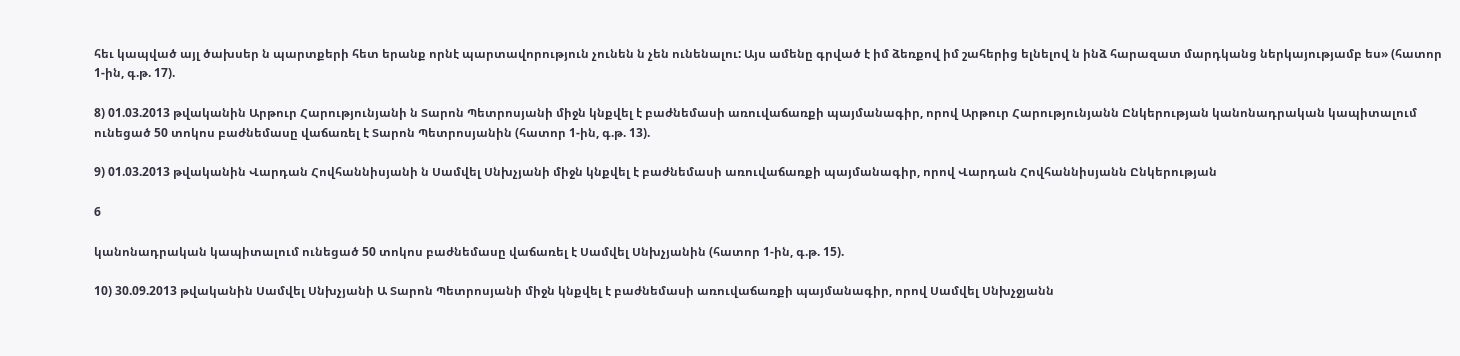հեւ կապված այլ ծախսեր ն պարտքերի հետ երանք որնէ պարտավորություն չունեն ն չեն ունենալու: Այս ամենը գրված է իմ ձեռքով իմ շահերից ելնելով ն ինձ հարազատ մարդկանց ներկայությամբ ես» (հատոր 1-ին, գ.թ. 17).

8) 01.03.2013 թվականին Արթուր Հարությունյանի ն Տարոն Պետրոսյանի միջն կնքվել է բաժնեմասի առուվաճառքի պայմանագիր, որով Արթուր Հարությունյանն Ընկերության կանոնադրական կապիտալում ունեցած 50 տոկոս բաժնեմասը վաճառել է Տարոն Պետրոսյանին (հատոր 1-ին, գ.թ. 13).

9) 01.03.2013 թվականին Վարդան Հովհաննիսյանի ն Սամվել Սնխչյանի միջն կնքվել է բաժնեմասի առուվաճառքի պայմանագիր, որով Վարդան Հովհաննիսյանն Ընկերության

6

կանոնադրական կապիտալում ունեցած 50 տոկոս բաժնեմասը վաճառել է Սամվել Սնխչյանին (հատոր 1-ին, գ.թ. 15).

10) 30.09.2013 թվականին Սամվել Սնխչյանի Ա Տարոն Պետրոսյանի միջն կնքվել է բաժնեմասի առուվաճառքի պայմանագիր, որով Սամվել Սնխչջյանն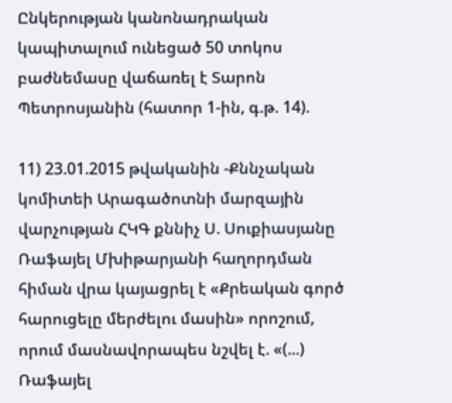Ընկերության կանոնադրական կապիտալում ունեցած 50 տոկոս բաժնեմասը վաճառել է Տարոն Պետրոսյանին (հատոր 1-ին, գ.թ. 14).

11) 23.01.2015 թվականին -Քննչական կոմիտեի Արագածոտնի մարզային վարչության ՀԿԳ քննիչ Ս. Սուքիասյանը Ռաֆայել Մխիթարյանի հաղորդման հիման վրա կայացրել է «Քրեական գործ հարուցելը մերժելու մասին» որոշում, որում մասնավորապես նշվել է. «(...) Ռաֆայել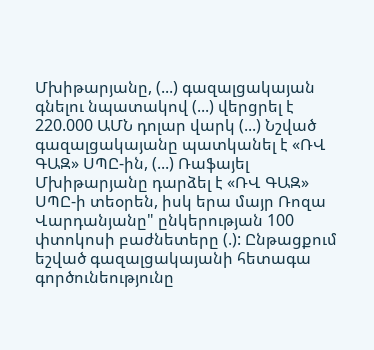Մխիթարյանը, (...) գազալցակայան գնելու նպատակով (...) վերցրել է 220.000 ԱՄՆ դոլար վարկ (...) Նշված գազալցակայանը պատկանել է «ՌՎ ԳԱԶ» ՍՊԸ-ին, (...) Ռաֆայել Մխիթարյանը դարձել է «ՌՎ ԳԱԶ» ՍՊԸ-ի տեօրեն, իսկ երա մայր Ռոզա Վարդանյանը" ընկերության 100 փտոկոսի բաժնետերը (.): Ընթացքում եշված գազալցակայանի հետագա գործունեությունը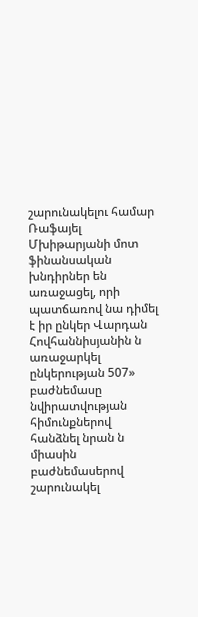շարունակելու համար Ռաֆայել Մխիթարյանի մոտ ֆինանսական խնդիրներ են առաջացել, որի պատճառով նա դիմել է իր ընկեր Վարդան Հովհաննիսյանին ն առաջարկել ընկերության 507» բաժնեմասը նվիրատվության հիմունքներով հանձնել նրան ն միասին բաժնեմասերով շարունակել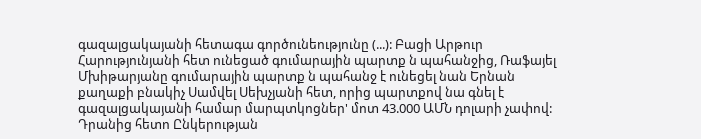գազալցակայանի հետագա գործունեությունը (...): Բացի Արթուր Հարությունյանի հետ ունեցած գումարային պարտք ն պահանջից, Ռաֆայել Մխիթարյանը գումարային պարտք ն պահանջ է ունեցել նան Երնան քաղաքի բնակիչ Սամվել Սեխչյանի հետ, որից պարտքով նա գնել է գազալցակայանի համար մարպտկոցներ' մոտ 43.000 ԱՄՆ դոլարի չափով: Դրանից հետո Ընկերության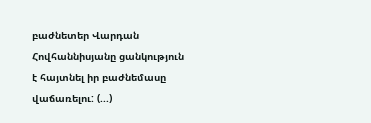բաժնետեր Վարդան Հովհաննիսյանը ցանկություն է հայտնել իր բաժնեմասը վաճառելու: (...)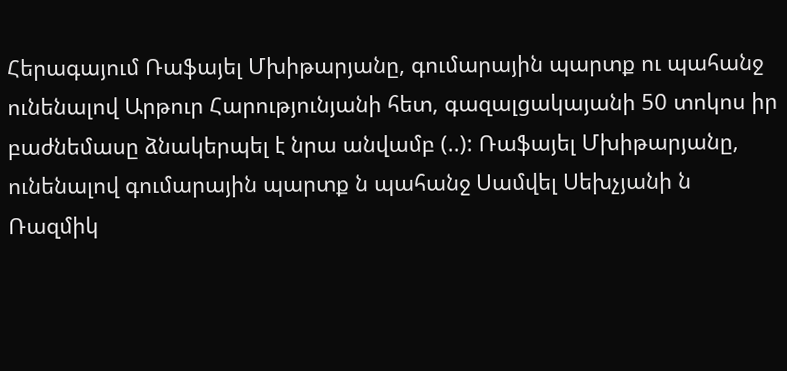Հերագայում Ռաֆայել Մխիթարյանը, գումարային պարտք ու պահանջ ունենալով Արթուր Հարությունյանի հետ, գազալցակայանի 50 տոկոս իր բաժնեմասը ձնակերպել է նրա անվամբ (..): Ռաֆայել Մխիթարյանը, ունենալով գումարային պարտք ն պահանջ Սամվել Սեխչյանի ն Ռազմիկ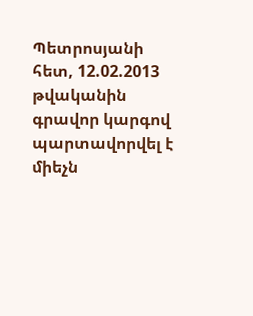Պետրոսյանի հետ, 12.02.2013 թվականին գրավոր կարգով պարտավորվել է միեչն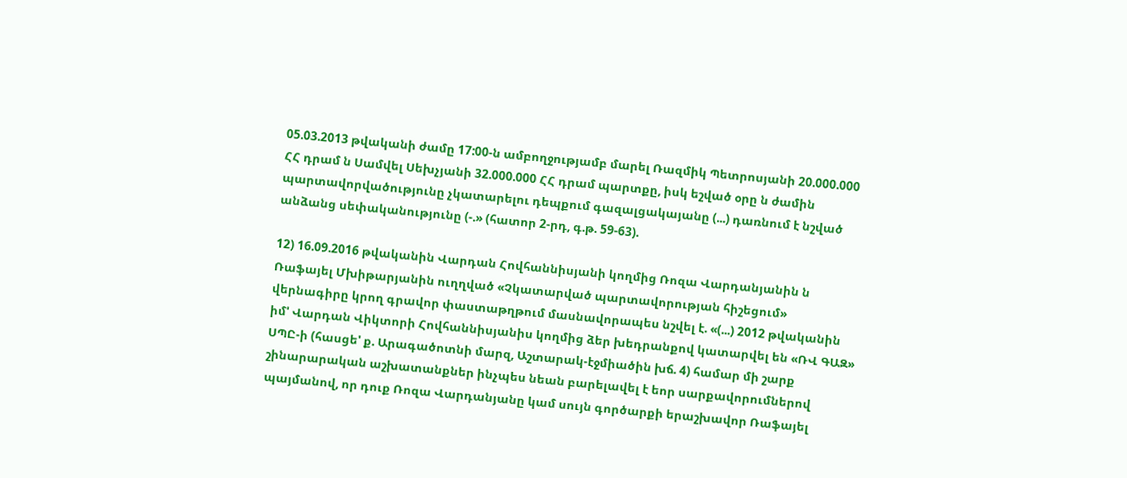05.03.2013 թվականի ժամը 17:00-ն ամբողջությամբ մարել Ռազմիկ Պետրոսյանի 20.000.000 ՀՀ դրամ ն Սամվել Սեխչյանի 32.000.000 ՀՀ դրամ պարտքը, իսկ եշված օրը ն ժամին պարտավորվածությունը չկատարելու դեպքում գազալցակայանը (...) դառնում է նշված անձանց սեփականությունը (-.» (հատոր 2-րդ, գ.թ. 59-63).

12) 16.09.2016 թվականին Վարդան Հովհաննիսյանի կողմից Ռոզա Վարդանյանին ն Ռաֆայել Մխիթարյանին ուղղված «Չկատարված պարտավորության հիշեցում» վերնագիրը կրող գրավոր փաստաթղթում մասնավորապես նշվել է. «(...) 2012 թվականին իմ' Վարդան Վիկտորի Հովհաննիսյանիս կողմից ձեր խեդրանքով կատարվել են «ՌՎ ԳԱԶ» ՍՊԸ-ի (հասցե' ք. Արագածոտնի մարզ, Աշտարակ-էջմիածին խճ. 4) համար մի շարք շինարարական աշխատանքներ ինչպես նեան բարելավել է եոր սարքավորումներով պայմանով, որ դուք Ռոզա Վարդանյանը կամ սույն գործարքի երաշխավոր Ռաֆայել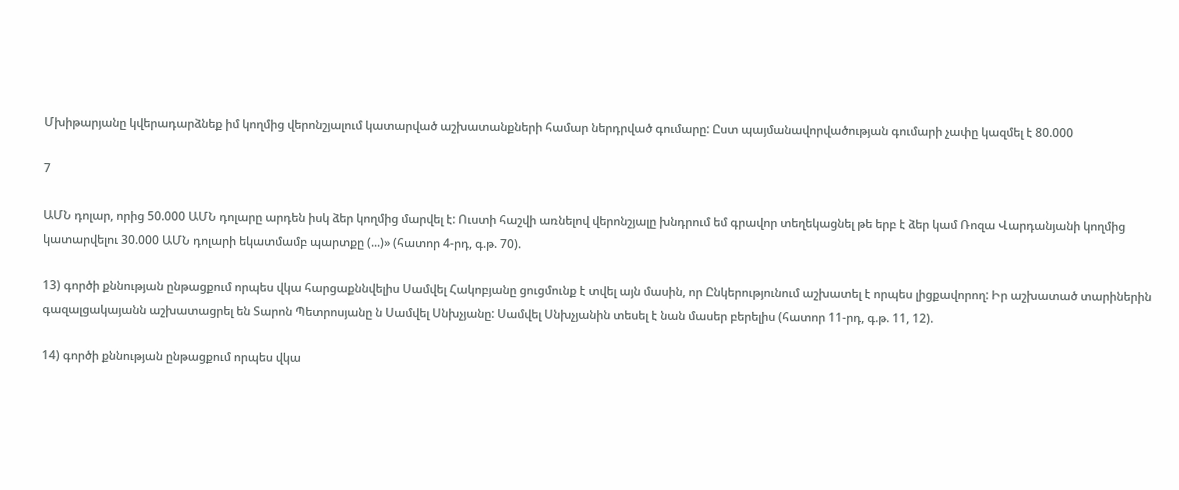Մխիթարյանը կվերադարձնեք իմ կողմից վերոնշյալում կատարված աշխատանքների համար ներդրված գումարը: Ըստ պայմանավորվածության գումարի չափը կազմել է 80.000

7

ԱՄՆ դոլար, որից 50.000 ԱՄՆ դոլարը արդեն իսկ ձեր կողմից մարվել է: Ուստի հաշվի առնելով վերոնշյալը խնդրում եմ գրավոր տեղեկացնել թե երբ է ձեր կամ Ռոզա Վարդանյանի կողմից կատարվելու 30.000 ԱՄՆ դոլարի եկատմամբ պարտքը (...)» (հատոր 4-րդ, գ.թ. 70).

13) գործի քննության ընթացքում որպես վկա հարցաքննվելիս Սամվել Հակոբյանը ցուցմունք է տվել այն մասին, որ Ընկերությունում աշխատել է որպես լիցքավորող: Իր աշխատած տարիներին գազալցակայանն աշխատացրել են Տարոն Պետրոսյանը ն Սամվել Սնխչյանը: Սամվել Սնխչյանին տեսել է նան մասեր բերելիս (հատոր 11-րդ, գ.թ. 11, 12).

14) գործի քննության ընթացքում որպես վկա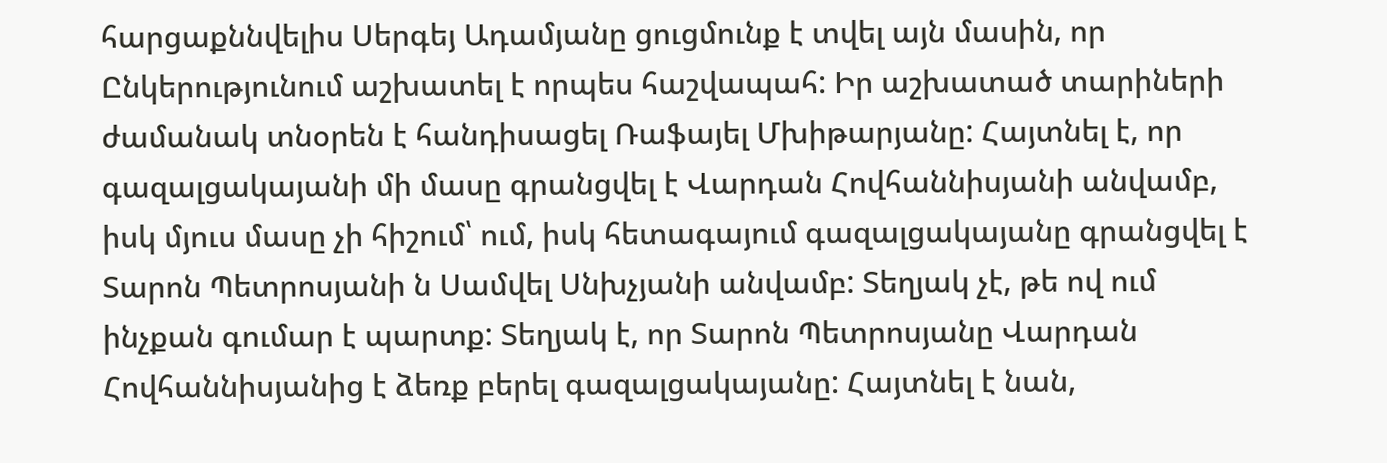հարցաքննվելիս Սերգեյ Ադամյանը ցուցմունք է տվել այն մասին, որ Ընկերությունում աշխատել է որպես հաշվապահ: Իր աշխատած տարիների ժամանակ տնօրեն է հանդիսացել Ռաֆայել Մխիթարյանը: Հայտնել է, որ գազալցակայանի մի մասը գրանցվել է Վարդան Հովհաննիսյանի անվամբ, իսկ մյուս մասը չի հիշում՝ ում, իսկ հետագայում գազալցակայանը գրանցվել է Տարոն Պետրոսյանի ն Սամվել Սնխչյանի անվամբ: Տեղյակ չէ, թե ով ում ինչքան գումար է պարտք: Տեղյակ է, որ Տարոն Պետրոսյանը Վարդան Հովհաննիսյանից է ձեռք բերել գազալցակայանը: Հայտնել է նան,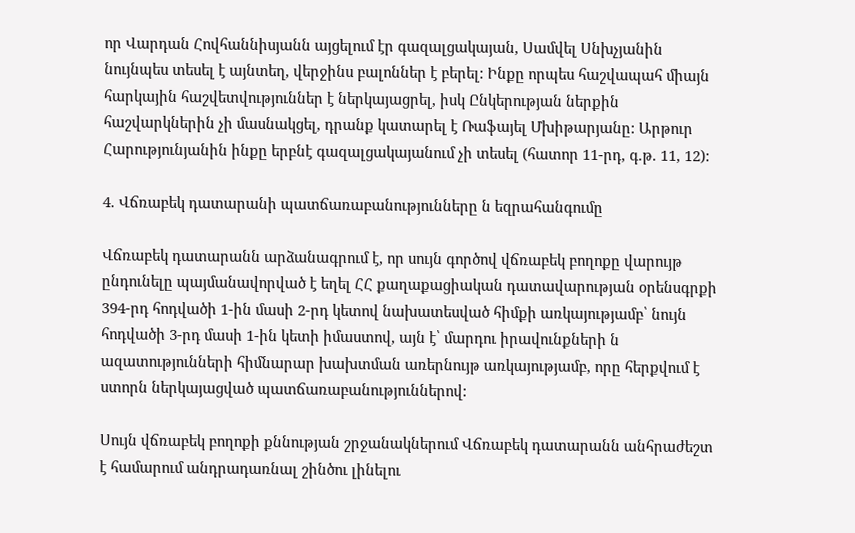որ Վարդան Հովհաննիսյանն այցելում էր գազալցակայան, Սամվել Սնխչյանին նույնպես տեսել է այնտեղ, վերջինս բալոններ է բերել: Ինքը որպես հաշվապահ միայն հարկային հաշվետվություններ է ներկայացրել, իսկ Ընկերության ներքին հաշվարկներին չի մասնակցել, դրանք կատարել է Ռաֆայել Մխիթարյանը: Արթուր Հարությունյանին ինքը երբնէ գազալցակայանում չի տեսել (հատոր 11-րդ, գ.թ. 11, 12):

4. Վճռաբեկ դատարանի պատճառաբանությունները ն եզրահանգումը

Վճռաբեկ դատարանն արձանագրում է, որ սույն գործով վճռաբեկ բողոքը վարույթ ընդունելը պայմանավորված է եղել ՀՀ քաղաքացիական դատավարության օրենսգրքի 394-րդ հոդվածի 1-ին մասի 2-րդ կետով նախատեսված հիմքի առկայությամբ՝ նույն հոդվածի 3-րդ մասի 1-ին կետի իմաստով, այն է՝ մարդու իրավունքների ն ազատությունների հիմնարար խախտման առերնույթ առկայությամբ, որը հերքվում է ստորն ներկայացված պատճառաբանություններով:

Սույն վճռաբեկ բողոքի քննության շրջանակներում Վճռաբեկ դատարանն անհրաժեշտ է համարում անդրադառնալ շինծու լինելու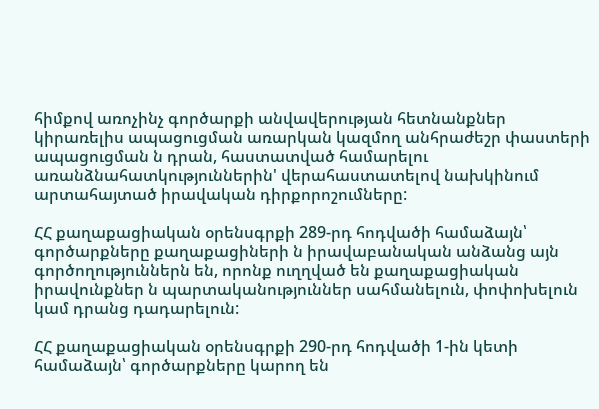հիմքով առոչինչ գործարքի անվավերության հետնանքներ կիրառելիս ապացուցման առարկան կազմող անհրաժեշր փաստերի ապացուցման ն դրան, հաստատված համարելու առանձնահատկություններին' վերահաստատելով նախկինում արտահայտած իրավական դիրքորոշումները:

ՀՀ քաղաքացիական օրենսգրքի 289-րդ հոդվածի համաձայն՝ գործարքները քաղաքացիների ն իրավաբանական անձանց այն գործողություններն են, որոնք ուղղված են քաղաքացիական իրավունքներ ն պարտականություններ սահմանելուն, փոփոխելուն կամ դրանց դադարելուն:

ՀՀ քաղաքացիական օրենսգրքի 290-րդ հոդվածի 1-ին կետի համաձայն՝ գործարքները կարող են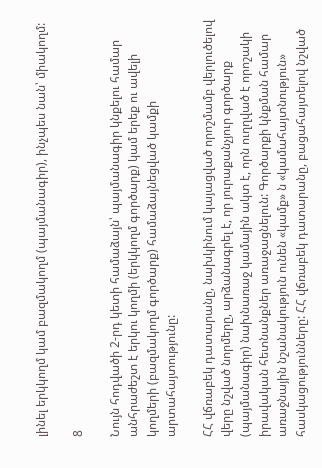լինել երկկողմ կամ բազմակողմ (պայմանագիր), ինչպես նան՝ միակողմ:

8

Նույն հոդվածի 2-րդ կետի համաձայն՝ պայմանագիր կնքելու համար անհրաժեշտ է երկու կողմի (երկկողմ գործարք) կամ երեք ու ավելի կողմերի (բազմակողմ գործարք) համաձայնեցված կամքի արտահայտությունը:

ՀՀ վճռաբեկ դատարանը, նախկինում կայացված որոշմամբ վերլուծելով վերը նշված նորմերը, արձանագրել է, որ յուրաքանչյուր գործարք (պայմանագիր) նախնառաջ կամային ակտ է, որն ուղղված է որոշակի իրավական հետնանքներ առաջացնելուն: Գործարքի կնքման համար առաջնային նշանակություն ունեն «կամք» ն «կամահայտնություն» հասկացությունները: ՀՀ վճռաբեկ դատարանը, բացահայտելով նշված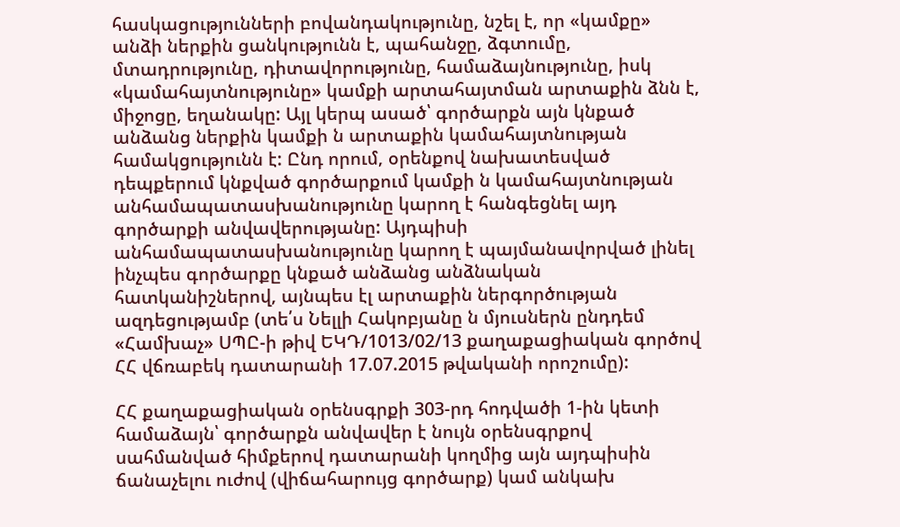հասկացությունների բովանդակությունը, նշել է, որ «կամքը» անձի ներքին ցանկությունն է, պահանջը, ձգտումը, մտադրությունը, դիտավորությունը, համաձայնությունը, իսկ «կամահայտնությունը» կամքի արտահայտման արտաքին ձնն է, միջոցը, եղանակը: Այլ կերպ ասած՝ գործարքն այն կնքած անձանց ներքին կամքի ն արտաքին կամահայտնության համակցությունն է: Ընդ որում, օրենքով նախատեսված դեպքերում կնքված գործարքում կամքի ն կամահայտնության անհամապատասխանությունը կարող է հանգեցնել այդ գործարքի անվավերությանը: Այդպիսի անհամապատասխանությունը կարող է պայմանավորված լինել ինչպես գործարքը կնքած անձանց անձնական հատկանիշներով, այնպես էլ արտաքին ներգործության ազդեցությամբ (տե՛ս Նելլի Հակոբյանը ն մյուսներն ընդդեմ «Համխաչ» ՍՊԸ-ի թիվ ԵԿԴ/1013/02/13 քաղաքացիական գործով ՀՀ վճռաբեկ դատարանի 17.07.2015 թվականի որոշումը):

ՀՀ քաղաքացիական օրենսգրքի 303-րդ հոդվածի 1-ին կետի համաձայն՝ գործարքն անվավեր է նույն օրենսգրքով սահմանված հիմքերով դատարանի կողմից այն այդպիսին ճանաչելու ուժով (վիճահարույց գործարք) կամ անկախ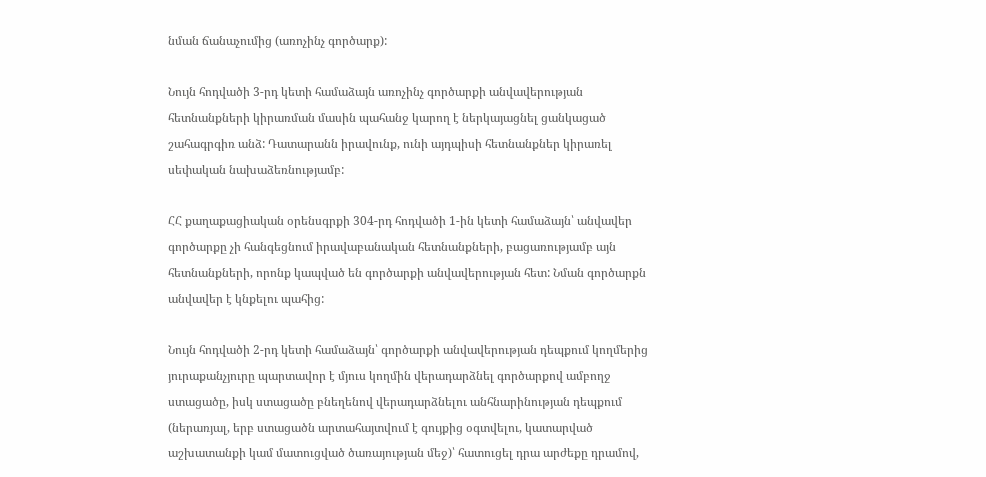նման ճանաչումից (առոչինչ գործարք):

Նույն հոդվածի 3-րդ կետի համաձայն առոչինչ գործարքի անվավերության հետնանքների կիրառման մասին պահանջ կարող է ներկայացնել ցանկացած շահագրգիռ անձ: Դատարանն իրավունք, ունի այդպիսի հետնանքներ կիրառել սեփական նախաձեռնությամբ:

ՀՀ քաղաքացիական օրենսգրքի 304-րդ հոդվածի 1-ին կետի համաձայն՝ անվավեր գործարքը չի հանգեցնում իրավաբանական հետնանքների, բացառությամբ այն հետնանքների, որոնք կապված են գործարքի անվավերության հետ: Նման գործարքն անվավեր է կնքելու պահից:

Նույն հոդվածի 2-րդ կետի համաձայն՝ գործարքի անվավերության դեպքում կողմերից յուրաքանչյուրը պարտավոր է մյուս կողմին վերադարձնել գործարքով ամբողջ ստացածը, իսկ ստացածը բնեղենով վերադարձնելու անհնարինության դեպքում (ներառյալ, երբ ստացածն արտահայտվում է գույքից օգտվելու, կատարված աշխատանքի կամ մատուցված ծառայության մեջ)՝ հատուցել դրա արժեքը դրամով,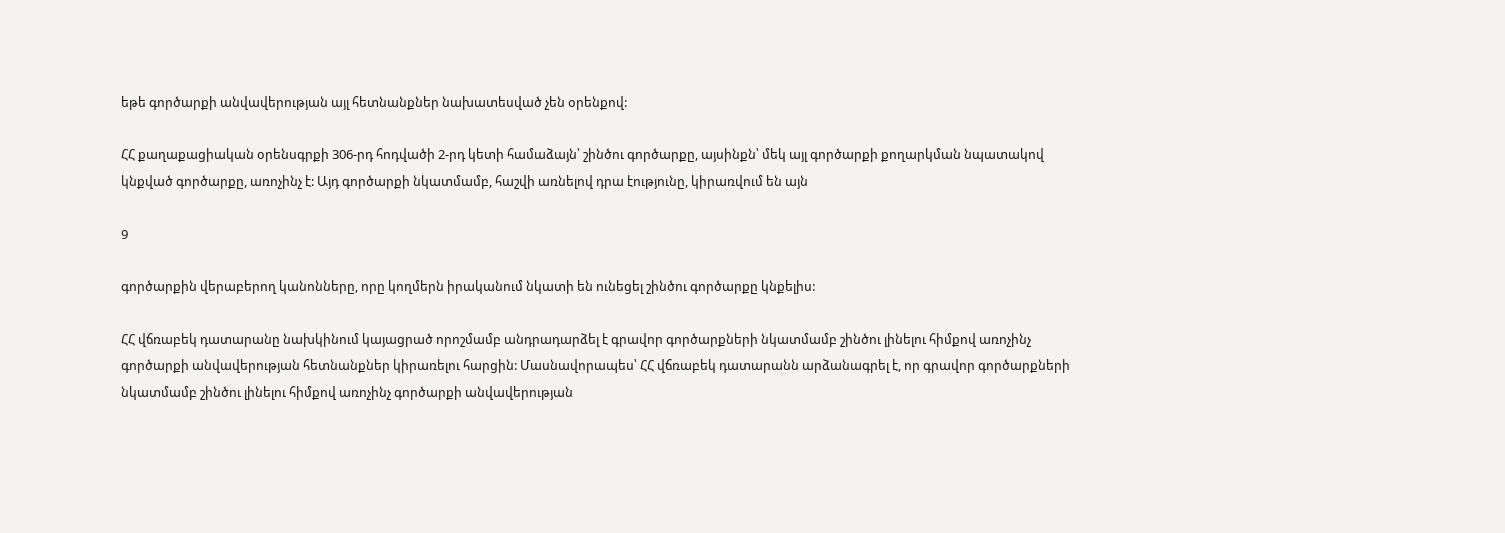եթե գործարքի անվավերության այլ հետնանքներ նախատեսված չեն օրենքով:

ՀՀ քաղաքացիական օրենսգրքի 306-րդ հոդվածի 2-րդ կետի համաձայն՝ շինծու գործարքը, այսինքն՝ մեկ այլ գործարքի քողարկման նպատակով կնքված գործարքը, առոչինչ է: Այդ գործարքի նկատմամբ, հաշվի առնելով դրա էությունը, կիրառվում են այն

9

գործարքին վերաբերող կանոնները, որը կողմերն իրականում նկատի են ունեցել շինծու գործարքը կնքելիս:

ՀՀ վճռաբեկ դատարանը նախկինում կայացրած որոշմամբ անդրադարձել է գրավոր գործարքների նկատմամբ շինծու լինելու հիմքով առոչինչ գործարքի անվավերության հետնանքներ կիրառելու հարցին: Մասնավորապես՝ ՀՀ վճռաբեկ դատարանն արձանագրել է, որ գրավոր գործարքների նկատմամբ շինծու լինելու հիմքով առոչինչ գործարքի անվավերության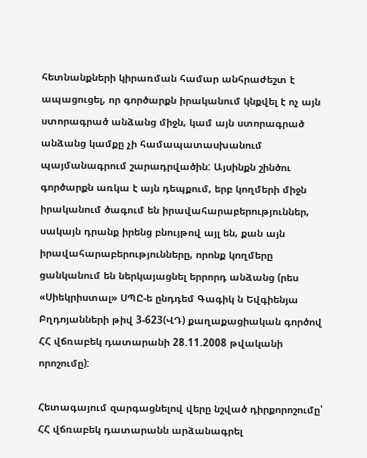հետնանքների կիրառման համար անհրաժեշտ է ապացուցել, որ գործարքն իրականում կնքվել է ոչ այն ստորագրած անձանց միջն, կամ այն ստորագրած անձանց կամքը չի համապատասխանում պայմանագրում շարադրվածին: Այսինքն շինծու գործարքն առկա է այն դեպքում, երբ կողմերի միջն իրականում ծագում են իրավահարաբերություններ, սակայն դրանք իրենց բնույթով այլ են, քան այն իրավահարաբերությունները, որոնք կողմերը ցանկանում են ներկայացնել երրորդ անձանց (րես «Սիեկրիստալ» ՍՊԸ-ե ընդդեմ Գագիկ ն Եվգիենյա Բղդոյանների թիվ 3-623(ՎԴ) քաղաքացիական գործով ՀՀ վճռաբեկ դատարանի 28.11.2008 թվականի որոշումը):

Հետագայում զարգացնելով վերը նշված դիրքորոշումը՝ ՀՀ վճռաբեկ դատարանն արձանագրել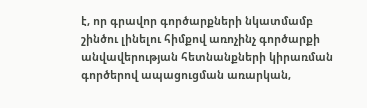է, որ գրավոր գործարքների նկատմամբ շինծու լինելու հիմքով առոչինչ գործարքի անվավերության հետնանքների կիրառման գործերով ապացուցման առարկան,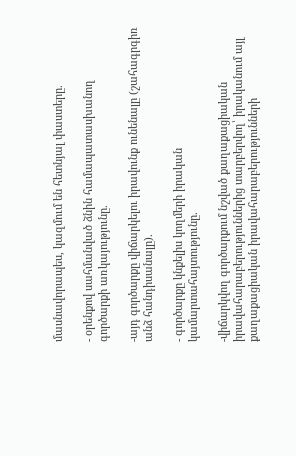մասնավորապես, կազմում են հետնյալ փաստերը.

- օրենքով սահմանված ձնին համապատասխանող գործարքի առկայությունը.

-այդ գործարքը վիճարկելու իրավունք ունենալը (շահագրգիռ անձ հանդիսանալը).

- գործարքը կնքելիս կողմերի իրական կամարտահայտությունը.

-վիճարկվող գործարքում նշված քաղաքացիական իրավահարաբերություններից տարբերվող՝ իրականում այլ քաղաքացիական իրավահարաբերությունների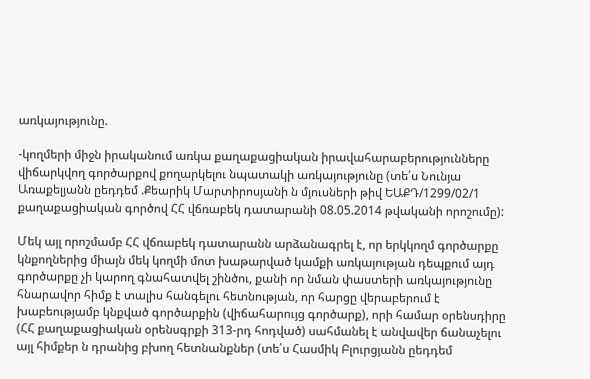առկայությունը.

-կողմերի միջն իրականում առկա քաղաքացիական իրավահարաբերությունները վիճարկվող գործարքով քողարկելու նպատակի առկայությունը (տե՛ս Նունյա Առաքելյանն ըեդդեմ .Քեարիկ Մարտիրոսյանի ն մյուսների թիվ ԵԱՔԴ/1299/02/1 քաղաքացիական գործով ՀՀ վճռաբեկ դատարանի 08.05.2014 թվականի որոշումը):

Մեկ այլ որոշմամբ ՀՀ վճռաբեկ դատարանն արձանագրել է, որ երկկողմ գործարքը կնքողներից միայն մեկ կողմի մոտ խաթարված կամքի առկայության դեպքում այդ գործարքը չի կարող գնահատվել շինծու, քանի որ նման փաստերի առկայությունը հնարավոր հիմք է տալիս հանգելու հետնության, որ հարցը վերաբերում է խաբեությամբ կնքված գործարքին (վիճահարույց գործարք), որի համար օրենսդիրը (ՀՀ քաղաքացիական օրենսգրքի 313-րդ հոդված) սահմանել է անվավեր ճանաչելու այլ հիմքեր ն դրանից բխող հետնանքներ (տե՛ս Հասմիկ Բլուրցյանն ըեդդեմ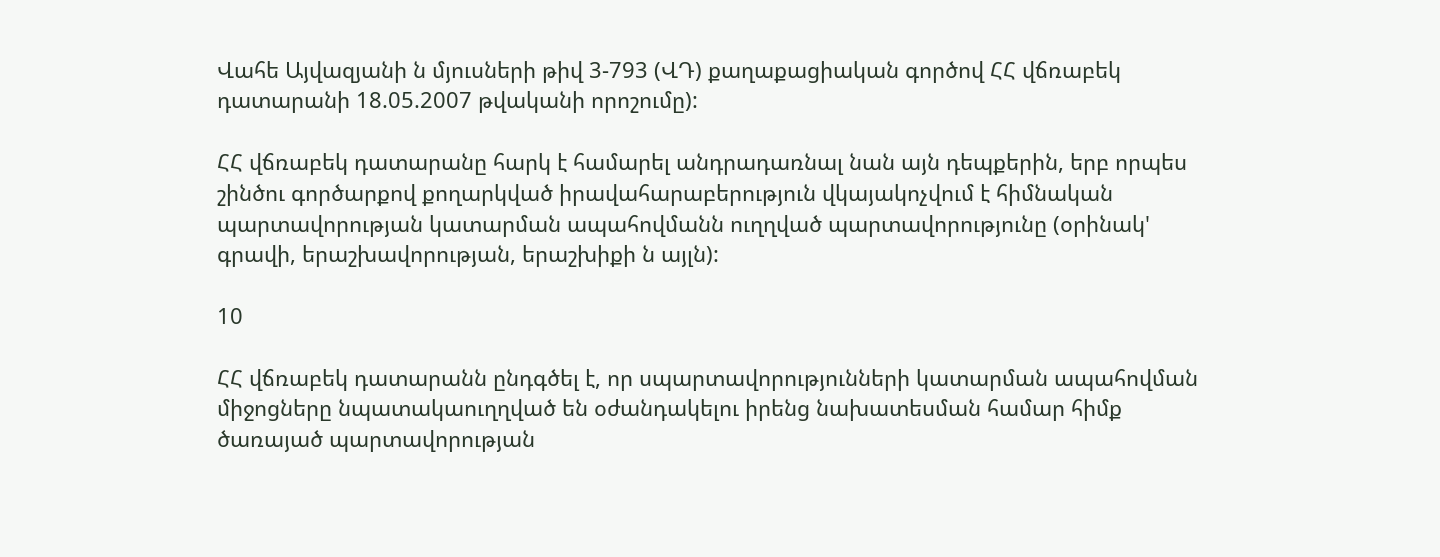Վահե Այվազյանի ն մյուսների թիվ 3-793 (ՎԴ) քաղաքացիական գործով ՀՀ վճռաբեկ դատարանի 18.05.2007 թվականի որոշումը):

ՀՀ վճռաբեկ դատարանը հարկ է համարել անդրադառնալ նան այն դեպքերին, երբ որպես շինծու գործարքով քողարկված իրավահարաբերություն վկայակոչվում է հիմնական պարտավորության կատարման ապահովմանն ուղղված պարտավորությունը (օրինակ' գրավի, երաշխավորության, երաշխիքի ն այլն):

10

ՀՀ վճռաբեկ դատարանն ընդգծել է, որ սպարտավորությունների կատարման ապահովման միջոցները նպատակաուղղված են օժանդակելու իրենց նախատեսման համար հիմք ծառայած պարտավորության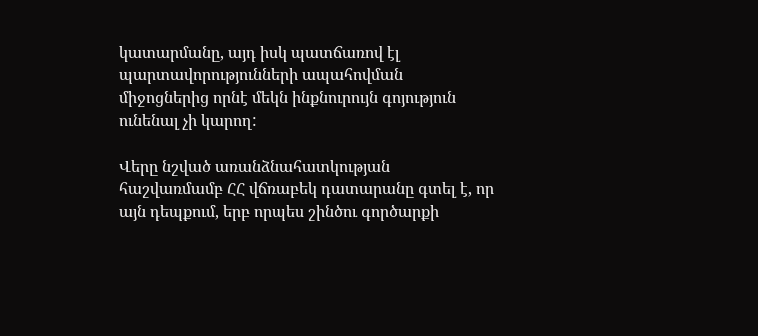կատարմանը, այդ իսկ պատճառով էլ պարտավորությունների ապահովման միջոցներից որնէ մեկն ինքնուրույն գոյություն ունենալ չի կարող:

Վերը նշված առանձնահատկության հաշվառմամբ ՀՀ վճռաբեկ դատարանը գտել է, որ այն դեպքում, երբ որպես շինծու գործարքի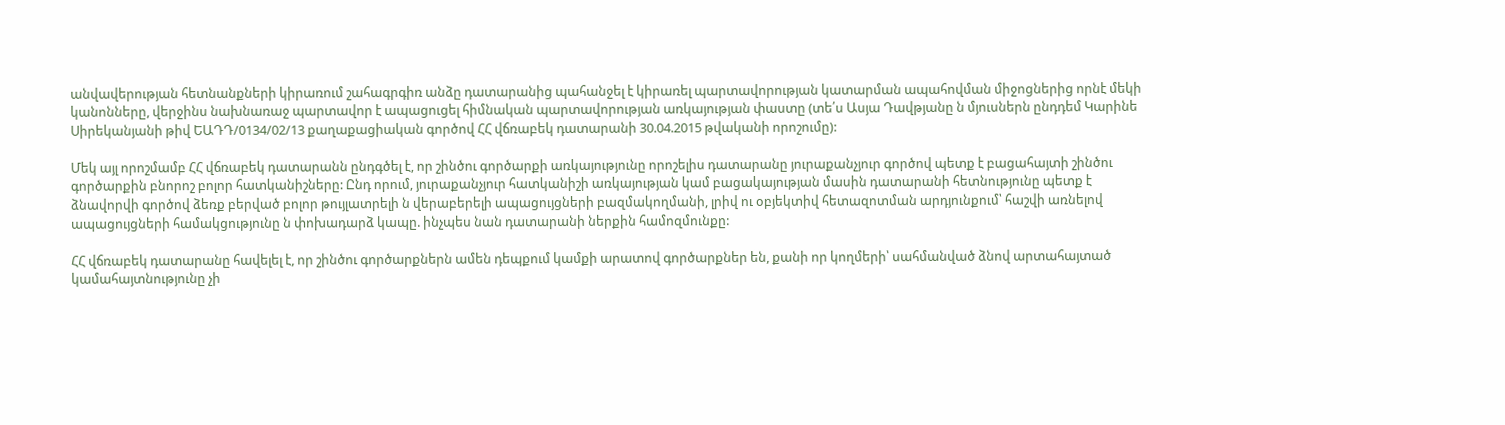անվավերության հետնանքների կիրառում շահագրգիռ անձը դատարանից պահանջել է կիրառել պարտավորության կատարման ապահովման միջոցներից որնէ մեկի կանոնները, վերջինս նախնառաջ պարտավոր է ապացուցել հիմնական պարտավորության առկայության փաստը (տե՛ս Ասյա Դավթյանը ն մյուսներն ընդդեմ Կարինե Սիրեկանյանի թիվ ԵԱԴԴ/0134/02/13 քաղաքացիական գործով ՀՀ վճռաբեկ դատարանի 30.04.2015 թվականի որոշումը):

Մեկ այլ որոշմամբ ՀՀ վճռաբեկ դատարանն ընդգծել է, որ շինծու գործարքի առկայությունը որոշելիս դատարանը յուրաքանչյուր գործով պետք է բացահայտի շինծու գործարքին բնորոշ բոլոր հատկանիշները: Ընդ որում, յուրաքանչյուր հատկանիշի առկայության կամ բացակայության մասին դատարանի հետնությունը պետք է ձնավորվի գործով ձեռք բերված բոլոր թույլատրելի ն վերաբերելի ապացույցների բազմակողմանի, լրիվ ու օբյեկտիվ հետազոտման արդյունքում՝ հաշվի առնելով ապացույցների համակցությունը ն փոխադարձ կապը. ինչպես նան դատարանի ներքին համոզմունքը:

ՀՀ վճռաբեկ դատարանը հավելել է, որ շինծու գործարքներն ամեն դեպքում կամքի արատով գործարքներ են, քանի որ կողմերի՝ սահմանված ձնով արտահայտած կամահայտնությունը չի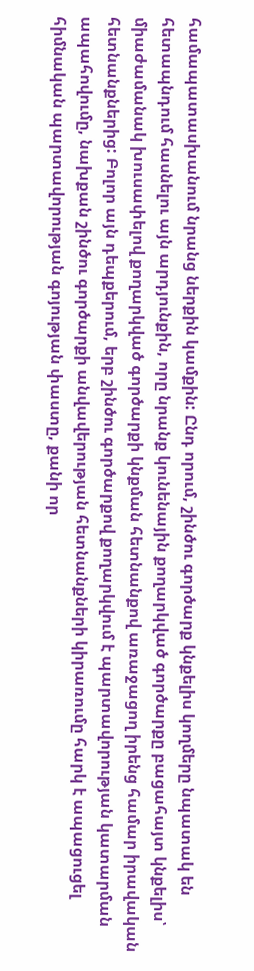համապատասխանում նրանց ներքին կամքին: Ընդ որում, շինծու գործարք կնքելիս կողմերը նպատակ են հետապնդում հասնելու այն արդյունքին, որը նրանք կունենային քողարկված գործարքը բացահայտ կնքելիս՝ միաժամանակ խուսափելով քողարկված գործարքի կնքման հետնանքով առաջացող իրենց համար իրավական հետնանքներից: Բոլոր այն դեպքերում, երբ շինծու գործարքով քողարկվում է պարտավորության կատարման ապահովումը, նախքան շինծու գործարքի անվավերության հետնանքների կիրառումը հարկ է ապացուցել հիմնական պարտավորության գոյության փաստը, քանի որ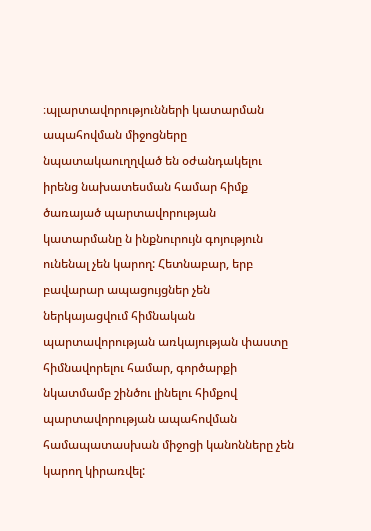։պլարտավորությունների կատարման ապահովման միջոցները նպատակաուղղված են օժանդակելու իրենց նախատեսման համար հիմք ծառայած պարտավորության կատարմանը ն ինքնուրույն գոյություն ունենալ չեն կարող: Հետնաբար, երբ բավարար ապացույցներ չեն ներկայացվում հիմնական պարտավորության առկայության փաստը հիմնավորելու համար, գործարքի նկատմամբ շինծու լինելու հիմքով պարտավորության ապահովման համապատասխան միջոցի կանոնները չեն կարող կիրառվել: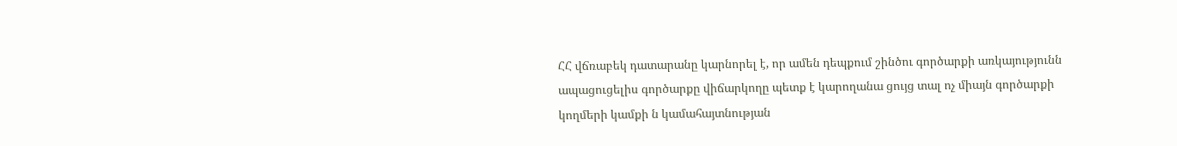ՀՀ վճռաբեկ դատարանը կարնորել է, որ ամեն դեպքում շինծու գործարքի առկայությունն ապացուցելիս գործարքը վիճարկողը պետք է կարողանա ցույց տալ ոչ միայն գործարքի կողմերի կամքի ն կամահայտնության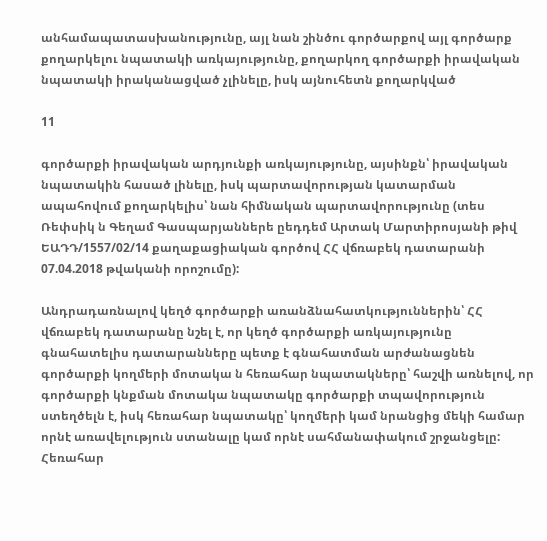անհամապատասխանությունը, այլ նան շինծու գործարքով այլ գործարք քողարկելու նպատակի առկայությունը, քողարկող գործարքի իրավական նպատակի իրականացված չլինելը, իսկ այնուհետն քողարկված

11

գործարքի իրավական արդյունքի առկայությունը, այսինքն՝ իրավական նպատակին հասած լինելը, իսկ պարտավորության կատարման ապահովում քողարկելիս՝ նան հիմնական պարտավորությունը (տես Ռեփսիկ ն Գեղամ Գասպարյաններե ըեդդեմ Արտակ Մարտիրոսյանի թիվ ԵԱԴԴ/1557/02/14 քաղաքացիական գործով ՀՀ վճռաբեկ դատարանի 07.04.2018 թվականի որոշումը):

Անդրադառնալով կեղծ գործարքի առանձնահատկություններին՝ ՀՀ վճռաբեկ դատարանը նշել է, որ կեղծ գործարքի առկայությունը գնահատելիս դատարանները պետք է գնահատման արժանացնեն գործարքի կողմերի մոտակա ն հեռահար նպատակները՝ հաշվի առնելով, որ գործարքի կնքման մոտակա նպատակը գործարքի տպավորություն ստեղծելն է, իսկ հեռահար նպատակը՝ կողմերի կամ նրանցից մեկի համար որնէ առավելություն ստանալը կամ որնէ սահմանափակում շրջանցելը: Հեռահար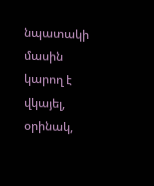նպատակի մասին կարող է վկայել, օրինակ,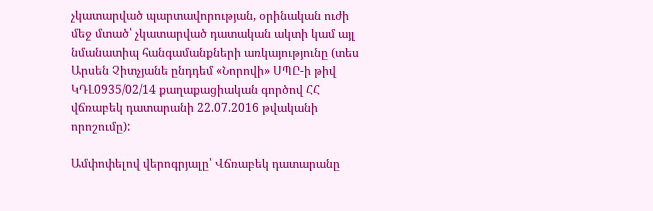չկատարված պարտավորության, օրինական ուժի մեջ մտած՝ չկատարված դատական ակտի կամ այլ նմանատիպ հանգամանքների առկայությունը (տես Արսեն Չիտչյանե ընդդեմ «Նորովի» ՍՊԸ-ի թիվ ԿԴԼ0935/02/14 քաղաքացիական գործով ՀՀ վճռաբեկ դատարանի 22.07.2016 թվականի որոշումը):

Ամփոփելով վերոգրյալը՝ Վճռաբեկ դատարանը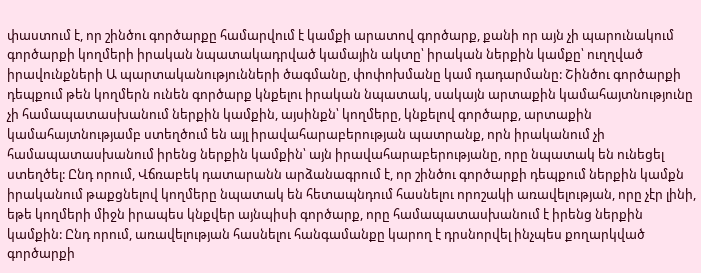փաստում է, որ շինծու գործարքը համարվում է կամքի արատով գործարք, քանի որ այն չի պարունակում գործարքի կողմերի իրական նպատակադրված կամային ակտը՝ իրական ներքին կամքը՝ ուղղված իրավունքների Ա պարտականությունների ծագմանը, փոփոխմանը կամ դադարմանը: Շինծու գործարքի դեպքում թեն կողմերն ունեն գործարք կնքելու իրական նպատակ, սակայն արտաքին կամահայտնությունը չի համապատասխանում ներքին կամքին, այսինքն՝ կողմերը, կնքելով գործարք, արտաքին կամահայտնությամբ ստեղծում են այլ իրավահարաբերության պատրանք, որն իրականում չի համապատասխանում իրենց ներքին կամքին՝ այն իրավահարաբերությանը, որը նպատակ են ունեցել ստեղծել: Ընդ որում, Վճռաբեկ դատարանն արձանագրում է, որ շինծու գործարքի դեպքում ներքին կամքն իրականում թաքցնելով կողմերը նպատակ են հետապնդում հասնելու որոշակի առավելության, որը չէր լինի, եթե կողմերի միջն իրապես կնքվեր այնպիսի գործարք, որը համապատասխանում է իրենց ներքին կամքին: Ընդ որում, առավելության հասնելու հանգամանքը կարող է դրսնորվել ինչպես քողարկված գործարքի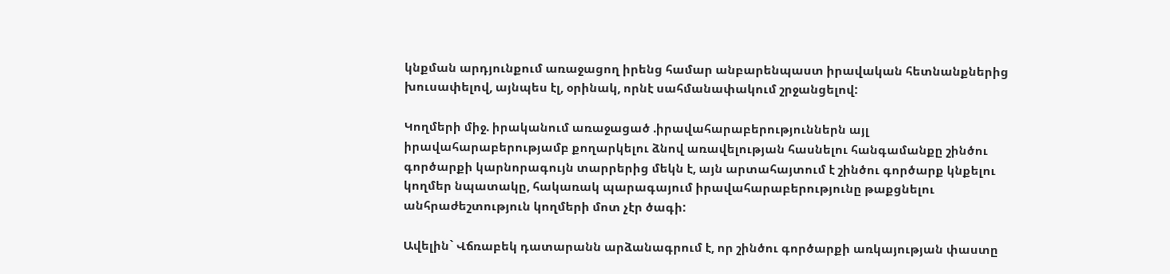կնքման արդյունքում առաջացող իրենց համար անբարենպաստ իրավական հետնանքներից խուսափելով, այնպես էլ, օրինակ, որնէ սահմանափակում շրջանցելով:

Կողմերի միջ. իրականում առաջացած .իրավահարաբերություններն այլ իրավահարաբերությամբ քողարկելու ձնով առավելության հասնելու հանգամանքը շինծու գործարքի կարնորագույն տարրերից մեկն է, այն արտահայտում է շինծու գործարք կնքելու կողմեր նպատակը, հակառակ պարագայում իրավահարաբերությունը թաքցնելու անհրաժեշտություն կողմերի մոտ չէր ծագի:

Ավելին` Վճռաբեկ դատարանն արձանագրում է, որ շինծու գործարքի առկայության փաստը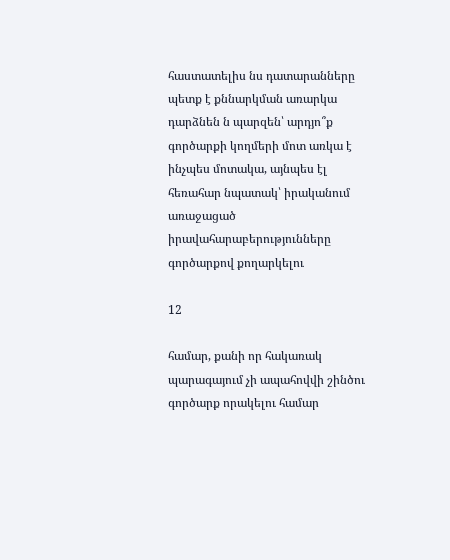հաստատելիս նս դատարանները պետք է քննարկման առարկա դարձնեն ն պարզեն՝ արդյո՞ք գործարքի կողմերի մոտ առկա է ինչպես մոտակա, այնպես էլ հեռահար նպատակ՝ իրականում առաջացած իրավահարաբերությունները գործարքով քողարկելու

12

համար, քանի որ հակառակ պարագայում չի ապահովվի շինծու գործարք որակելու համար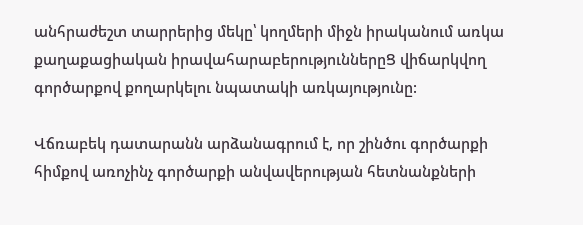անհրաժեշտ տարրերից մեկը՝ կողմերի միջն իրականում առկա քաղաքացիական իրավահարաբերություններըՑ վիճարկվող գործարքով քողարկելու նպատակի առկայությունը:

Վճռաբեկ դատարանն արձանագրում է, որ շինծու գործարքի հիմքով առոչինչ գործարքի անվավերության հետնանքների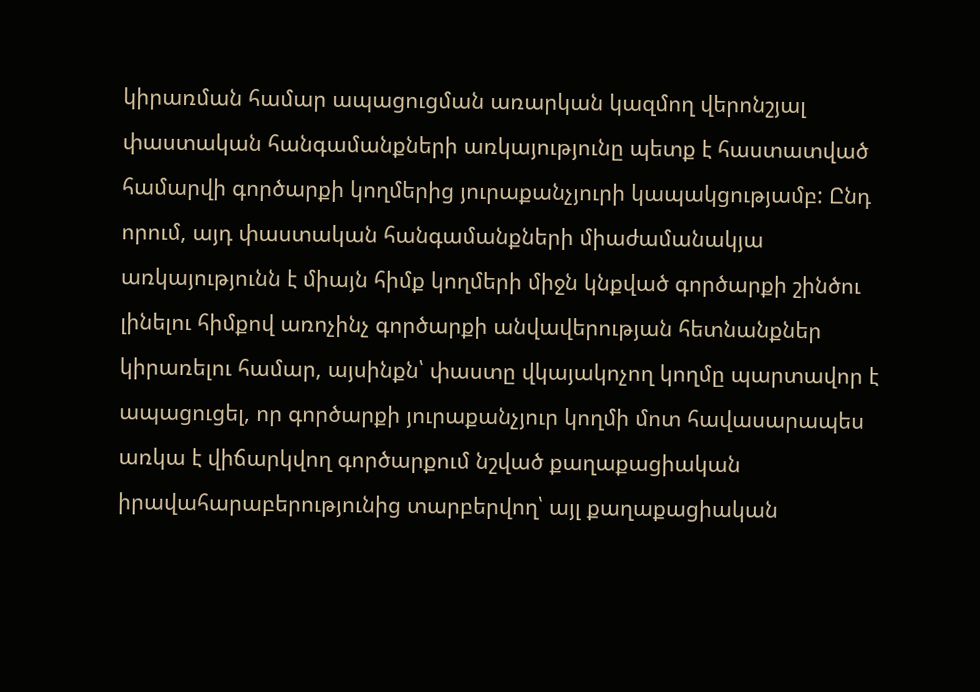կիրառման համար ապացուցման առարկան կազմող վերոնշյալ փաստական հանգամանքների առկայությունը պետք է հաստատված համարվի գործարքի կողմերից յուրաքանչյուրի կապակցությամբ: Ընդ որում, այդ փաստական հանգամանքների միաժամանակյա առկայությունն է միայն հիմք կողմերի միջն կնքված գործարքի շինծու լինելու հիմքով առոչինչ գործարքի անվավերության հետնանքներ կիրառելու համար, այսինքն՝ փաստը վկայակոչող կողմը պարտավոր է ապացուցել, որ գործարքի յուրաքանչյուր կողմի մոտ հավասարապես առկա է վիճարկվող գործարքում նշված քաղաքացիական իրավահարաբերությունից տարբերվող՝ այլ քաղաքացիական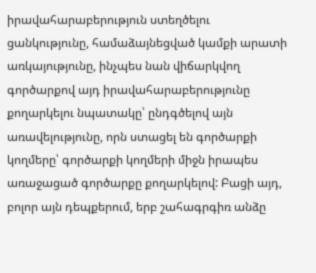իրավահարաբերություն ստեղծելու ցանկությունը, համաձայնեցված կամքի արատի առկայությունը, ինչպես նան վիճարկվող գործարքով այդ իրավահարաբերությունը քողարկելու նպատակը՝ ընդգծելով այն առավելությունը, որն ստացել են գործարքի կողմերը՝ գործարքի կողմերի միջն իրապես առաջացած գործարքը քողարկելով: Բացի այդ, բոլոր այն դեպքերում, երբ շահագրգիռ անձը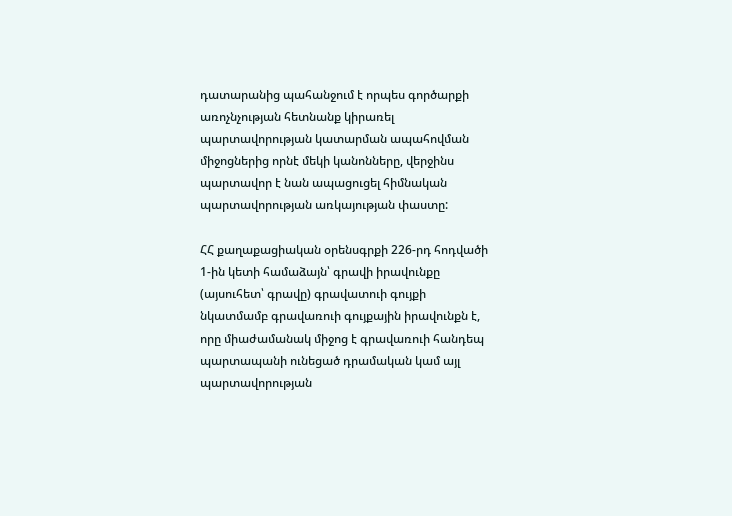դատարանից պահանջում է որպես գործարքի առոչնչության հետնանք կիրառել պարտավորության կատարման ապահովման միջոցներից որնէ մեկի կանոնները, վերջինս պարտավոր է նան ապացուցել հիմնական պարտավորության առկայության փաստը:

ՀՀ քաղաքացիական օրենսգրքի 226-րդ հոդվածի 1-ին կետի համաձայն՝ գրավի իրավունքը (այսուհետ՝ գրավը) գրավատուի գույքի նկատմամբ գրավառուի գույքային իրավունքն է, որը միաժամանակ միջոց է գրավառուի հանդեպ պարտապանի ունեցած դրամական կամ այլ պարտավորության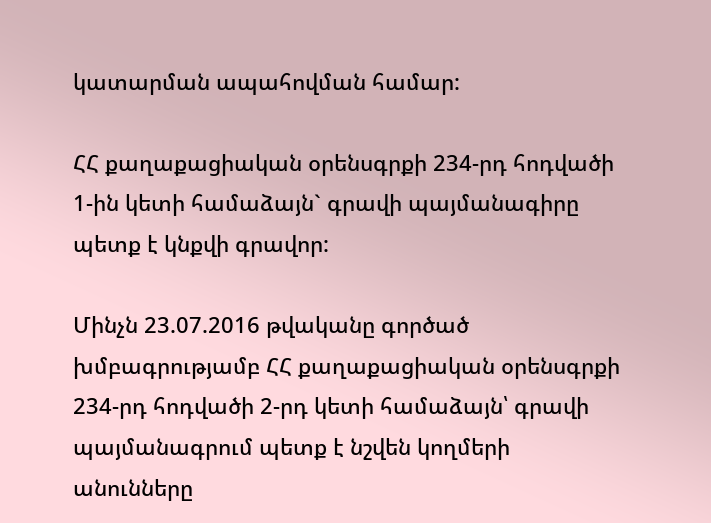կատարման ապահովման համար:

ՀՀ քաղաքացիական օրենսգրքի 234-րդ հոդվածի 1-ին կետի համաձայն` գրավի պայմանագիրը պետք է կնքվի գրավոր:

Մինչն 23.07.2016 թվականը գործած խմբագրությամբ ՀՀ քաղաքացիական օրենսգրքի 234-րդ հոդվածի 2-րդ կետի համաձայն՝ գրավի պայմանագրում պետք է նշվեն կողմերի անունները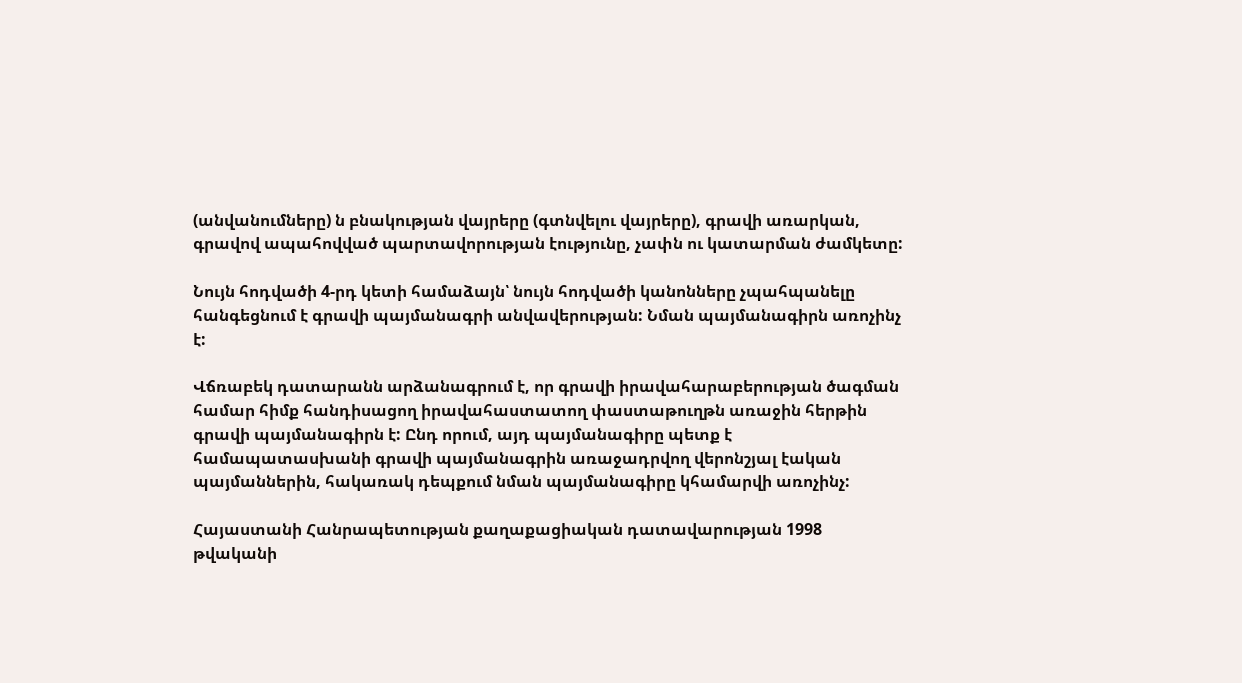(անվանումները) ն բնակության վայրերը (գտնվելու վայրերը), գրավի առարկան, գրավով ապահովված պարտավորության էությունը, չափն ու կատարման ժամկետը:

Նույն հոդվածի 4-րդ կետի համաձայն՝ նույն հոդվածի կանոնները չպահպանելը հանգեցնում է գրավի պայմանագրի անվավերության: Նման պայմանագիրն առոչինչ է:

Վճռաբեկ դատարանն արձանագրում է, որ գրավի իրավահարաբերության ծագման համար հիմք հանդիսացող իրավահաստատող փաստաթուղթն առաջին հերթին գրավի պայմանագիրն է: Ընդ որում, այդ պայմանագիրը պետք է համապատասխանի գրավի պայմանագրին առաջադրվող վերոնշյալ էական պայմաններին, հակառակ դեպքում նման պայմանագիրը կհամարվի առոչինչ:

Հայաստանի Հանրապետության քաղաքացիական դատավարության 1998 թվականի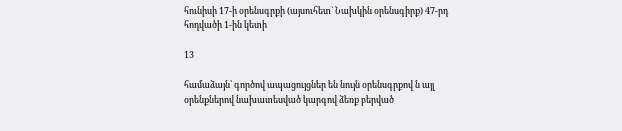հունիսի 17-ի օրենսգրքի (այսուհետ` Նախկին օրենսգիրք) 47-րդ հոդվածի 1-ին կետի

13

համաձայն՝ գործով ապացույցներ են նույն օրենսգրքով ն այլ օրենքներով նախատեսված կարգով ձեռք բերված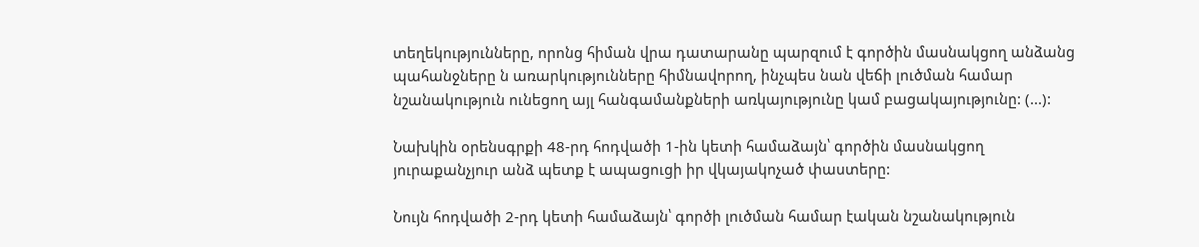տեղեկությունները, որոնց հիման վրա դատարանը պարզում է գործին մասնակցող անձանց պահանջները ն առարկությունները հիմնավորող, ինչպես նան վեճի լուծման համար նշանակություն ունեցող այլ հանգամանքների առկայությունը կամ բացակայությունը: (...):

Նախկին օրենսգրքի 48-րդ հոդվածի 1-ին կետի համաձայն՝ գործին մասնակցող յուրաքանչյուր անձ պետք է ապացուցի իր վկայակոչած փաստերը:

Նույն հոդվածի 2-րդ կետի համաձայն՝ գործի լուծման համար էական նշանակություն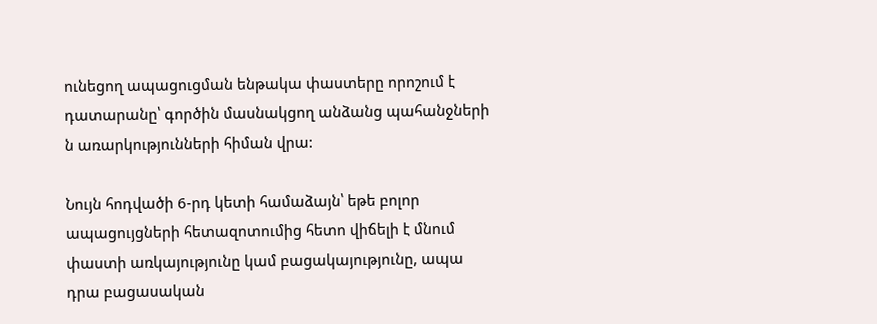ունեցող ապացուցման ենթակա փաստերը որոշում է դատարանը՝ գործին մասնակցող անձանց պահանջների ն առարկությունների հիման վրա:

Նույն հոդվածի 6-րդ կետի համաձայն՝ եթե բոլոր ապացույցների հետազոտումից հետո վիճելի է մնում փաստի առկայությունը կամ բացակայությունը, ապա դրա բացասական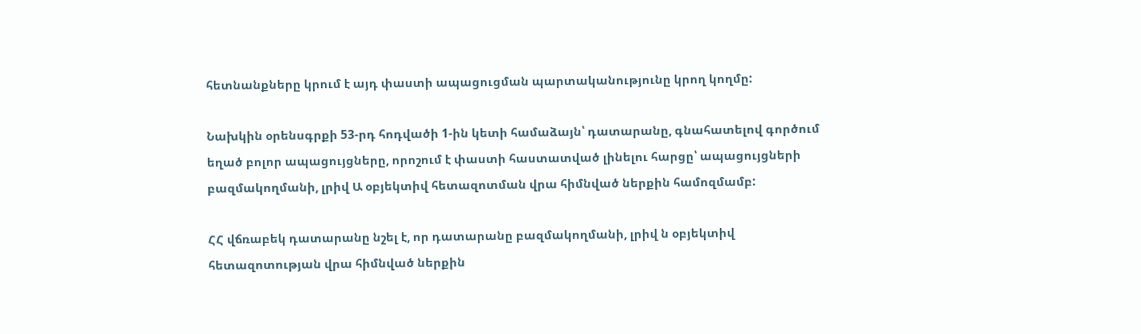հետնանքները կրում է այդ փաստի ապացուցման պարտականությունը կրող կողմը:

Նախկին օրենսգրքի 53-րդ հոդվածի 1-ին կետի համաձայն՝ դատարանը, գնահատելով գործում եղած բոլոր ապացույցները, որոշում է փաստի հաստատված լինելու հարցը՝ ապացույցների բազմակողմանի, լրիվ Ա օբյեկտիվ հետազոտման վրա հիմնված ներքին համոզմամբ:

ՀՀ վճռաբեկ դատարանը նշել է, որ դատարանը բազմակողմանի, լրիվ ն օբյեկտիվ հետազոտության վրա հիմնված ներքին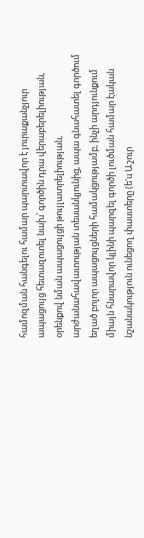համոզման հանգելու համար պարտավոր է յուրաքանչյուր ապացույց հետազոտել նախ՝ գործին դրա վերաբերելիության, օրենքով նման ապացույցի թույլատրելիության, արժանահավատության տեսանկյունից, ապա գնահատել գործում եղած բոլոր ապացույցների համակցությամբ, ինչի արդյունքում միայն հնարավոր կլինի պարզել գործի լուծման համար էական նշանակություն ունեցող փաստերը (ե'ս Աշուր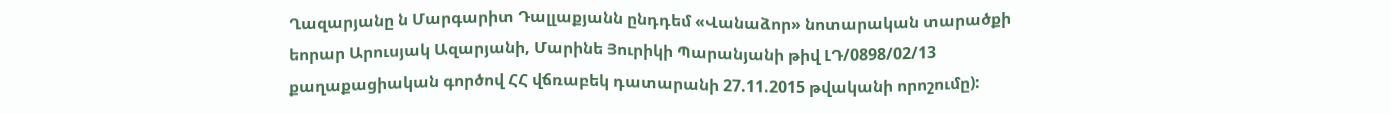Ղազարյանը ն Մարգարիտ Դալլաքյանն ընդդեմ «Վանաձոր» նոտարական տարածքի եորար Արուսյակ Ազարյանի, Մարինե Յուրիկի Պարանյանի թիվ ԼԴ/0898/02/13 քաղաքացիական գործով ՀՀ վճռաբեկ դատարանի 27.11.2015 թվականի որոշումը):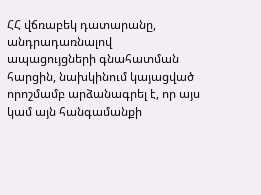ՀՀ վճռաբեկ դատարանը, անդրադառնալով ապացույցների գնահատման հարցին, նախկինում կայացված որոշմամբ արձանագրել է, որ այս կամ այն հանգամանքի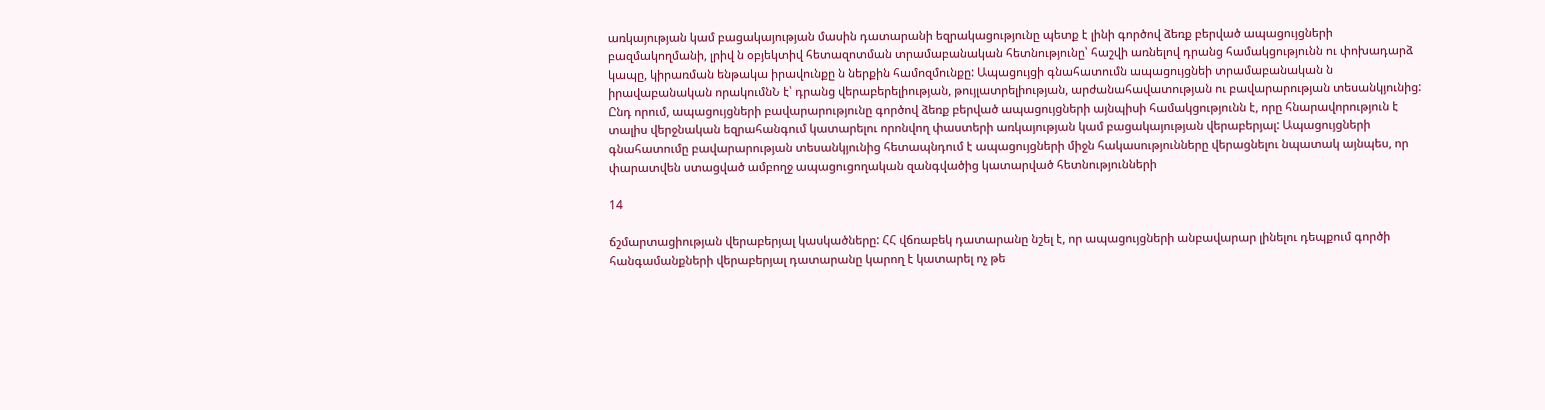առկայության կամ բացակայության մասին դատարանի եզրակացությունը պետք է լինի գործով ձեռք բերված ապացույցների բազմակողմանի, լրիվ ն օբյեկտիվ հետազոտման տրամաբանական հետնությունը՝ հաշվի առնելով դրանց համակցությունն ու փոխադարձ կապը, կիրառման ենթակա իրավունքը ն ներքին համոզմունքը: Ապացույցի գնահատումն ապացույցնեի տրամաբանական ն իրավաբանական որակումնՆ է՝ դրանց վերաբերելիության, թույլատրելիության, արժանահավատության ու բավարարության տեսանկյունից: Ընդ որում, ապացույցների բավարարությունը գործով ձեռք բերված ապացույցների այնպիսի համակցությունն է, որը հնարավորություն է տալիս վերջնական եզրահանգում կատարելու որոնվող փաստերի առկայության կամ բացակայության վերաբերյալ: Ապացույցների գնահատումը բավարարության տեսանկյունից հետապնդում է ապացույցների միջն հակասությունները վերացնելու նպատակ այնպես, որ փարատվեն ստացված ամբողջ ապացուցողական զանգվածից կատարված հետնությունների

14

ճշմարտացիության վերաբերյալ կասկածները: ՀՀ վճռաբեկ դատարանը նշել է, որ ապացույցների անբավարար լինելու դեպքում գործի հանգամանքների վերաբերյալ դատարանը կարող է կատարել ոչ թե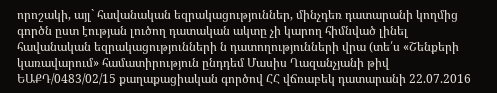որոշակի, այլ` հավանական եզրակացություններ, մինչդեռ դատարանի կողմից գործն ըստ էության լուծող դատական ակտը չի կարող հիմնված լինել հավանական եզրակացությունների ն դատողությունների վրա (տե՛ս «Շենքերի կառավարում» համատիրություն ընդդեմ Մասիս Ղազանչյանի թիվ ԵԱՔԴ/0483/02/15 քաղաքացիական գործով ՀՀ վճռաբեկ դատարանի 22.07.2016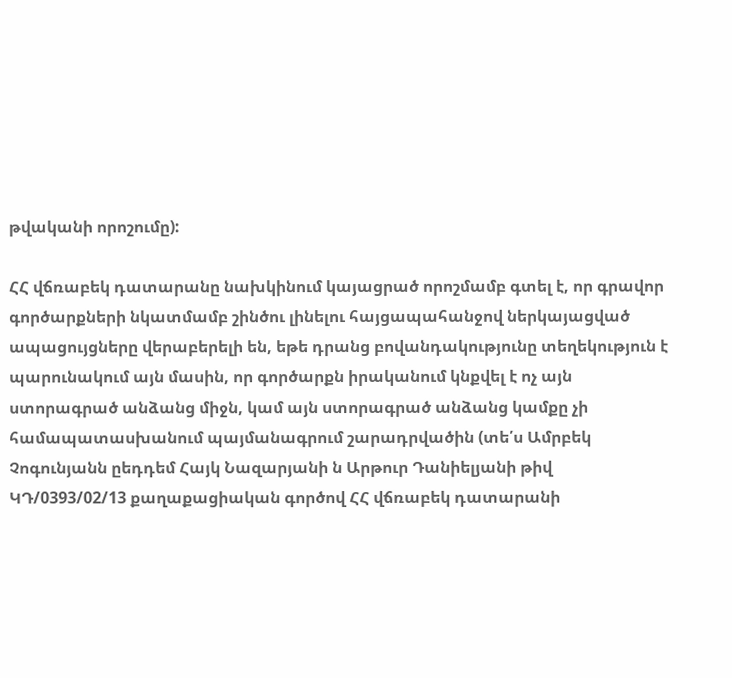թվականի որոշումը):

ՀՀ վճռաբեկ դատարանը նախկինում կայացրած որոշմամբ գտել է, որ գրավոր գործարքների նկատմամբ շինծու լինելու հայցապահանջով ներկայացված ապացույցները վերաբերելի են, եթե դրանց բովանդակությունը տեղեկություն է պարունակում այն մասին, որ գործարքն իրականում կնքվել է ոչ այն ստորագրած անձանց միջն, կամ այն ստորագրած անձանց կամքը չի համապատասխանում պայմանագրում շարադրվածին (տե՛ս Ամրբեկ Չոգունյանն ըեդդեմ Հայկ Նազարյանի ն Արթուր Դանիելյանի թիվ ԿԴ/0393/02/13 քաղաքացիական գործով ՀՀ վճռաբեկ դատարանի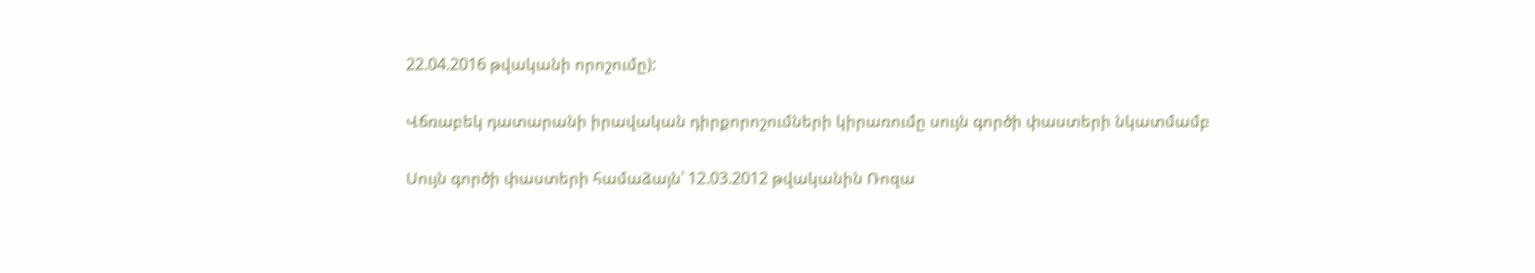22.04.2016 թվականի որոշումը):

Վճռաբեկ դատարանի իրավական դիրքորոշումների կիրառումը սույն գործի փաստերի նկատմամբ

Սույն գործի փաստերի համաձայն՝ 12.03.2012 թվականին Ռոզա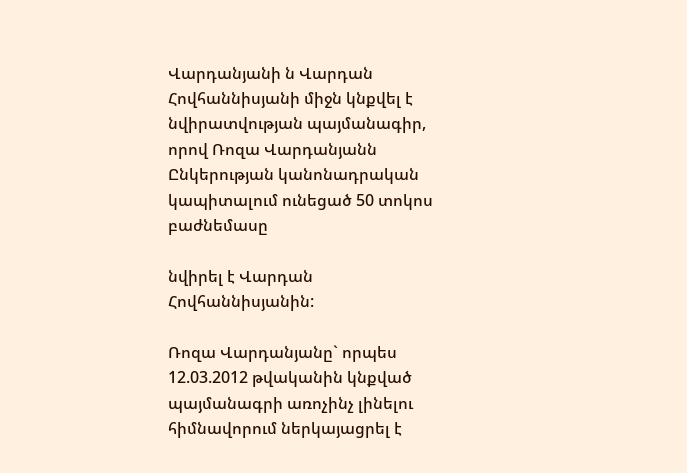Վարդանյանի ն Վարդան Հովհաննիսյանի միջն կնքվել է նվիրատվության պայմանագիր, որով Ռոզա Վարդանյանն Ընկերության կանոնադրական կապիտալում ունեցած 50 տոկոս բաժնեմասը

նվիրել է Վարդան Հովհաննիսյանին:

Ռոզա Վարդանյանը` որպես 12.03.2012 թվականին կնքված պայմանագրի առոչինչ լինելու հիմնավորում ներկայացրել է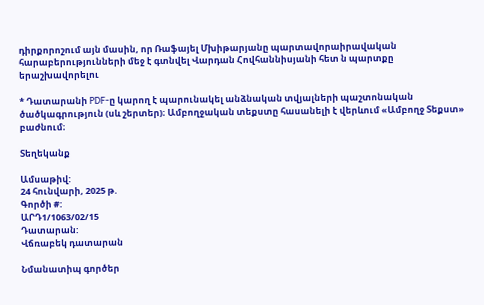դիրքորոշում այն մասին, որ Ռաֆայել Մխիթարյանը պարտավորաիրավական հարաբերությունների մեջ է գտնվել Վարդան Հովհաննիսյանի հետ ն պարտքը երաշխավորելու

* Դատարանի PDF-ը կարող է պարունակել անձնական տվյալների պաշտոնական ծածկագրություն (սև շերտեր)։ Ամբողջական տեքստը հասանելի է վերևում «Ամբողջ Տեքստ» բաժնում։

Տեղեկանք

Ամսաթիվ:
24 հունվարի, 2025 թ.
Գործի #:
ԱՐԴ1/1063/02/15
Դատարան:
Վճռաբեկ դատարան

Նմանատիպ գործեր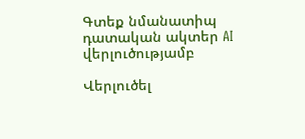Գտեք նմանատիպ դատական ակտեր AI վերլուծությամբ

Վերլուծել